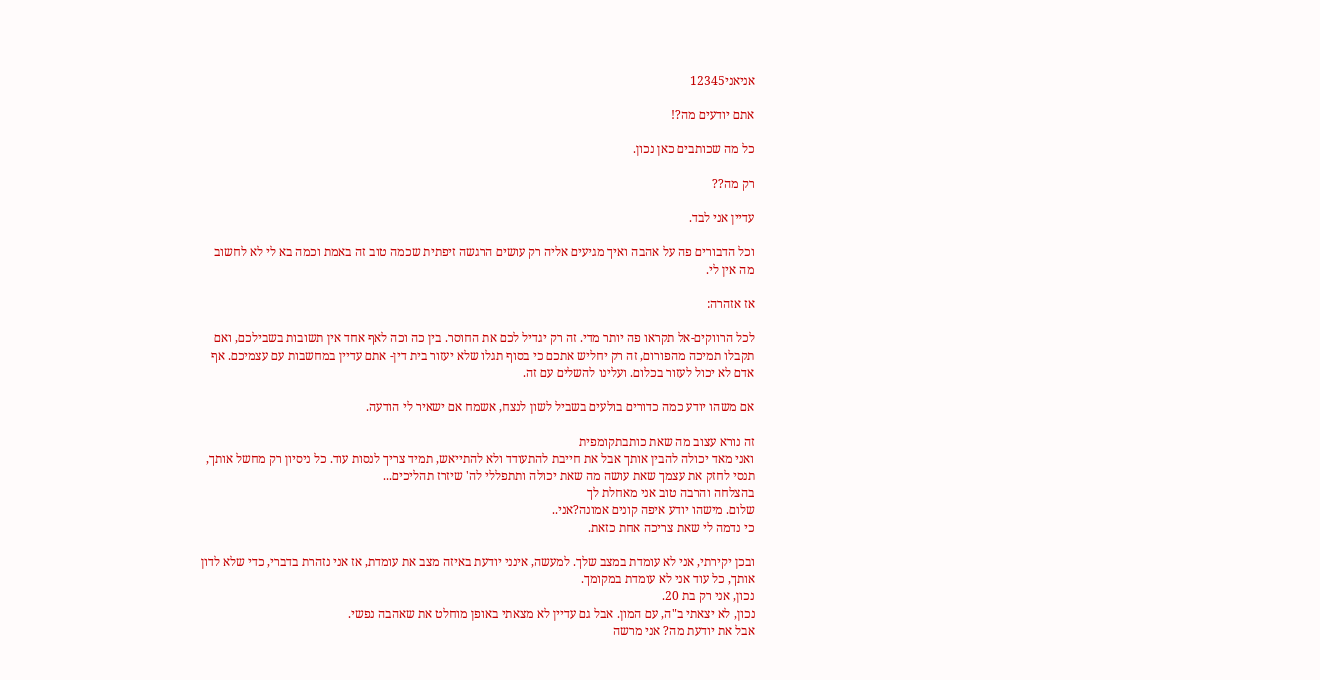אניאני12345

אתם יודעים מה?!

כל מה שכותבים כאן נכון.

רק מה??

עדיין אני לבד.

וכל הדבורים פה על אהבה ואיך מגיעים אליה רק עושים הרגשה זיפתית שכמה טוב זה באמת וכמה בא לי לא לחשוב מה אין לי.

אז אזהרה:

לכל הרווקים-אל תקראו פה יותר מדי. זה רק יגדיל לכם את החוסר. בין כה וכה לאף אחד אין תשובות בשבילכם, ואם תקבלו תמיכה מהפורום, זה רק יחליש אתכם כי בסוף תגלו שלא יעזור בית דין- אתם עדיין במחשבות עם עצמיכם. אף אדם לא יכול לעזור בכלום. ועלינו להשלים עם זה.

אם משהו יודע כמה כדורים בולעים בשביל לשון לנצח, אשמח אם ישאיר לי הודעה.

זה נורא עצוב מה שאת כותבתקומפית
ואני מאד יכולה להבין אותך אבל את חייבת להתעודד ולא להתייאש, תמיד צריך לנסות עוד. כל ניסיון רק מחשל אותך, תנסי לחזק את עצמך שאת עושה מה שאת יכולה ותתפללי לה' שיזרז תהליכים...
בהצלחה והרבה טוב אני מאחלת לך
שלום. מישהו יודע איפה קונים אמונה?אני..
כי נדמה לי שאת צריכה אחת כזאת.

ובכן יקירתי, אני לא עומדת במצב שלך. למעשה, אינני יודעת באיזה מצב את עומדת, אז אני נזהרת בדברי, כדי שלא לדון אותך, כל עוד אני לא עומדת במקומך.
נכון, אני רק בת 20.
נכון, לא יצאתי ב"ה, עם המון. אבל גם עדיין לא מצאתי באופן מוחלט את שאהבה נפשי.
אבל את יודעת מה? אני מרשה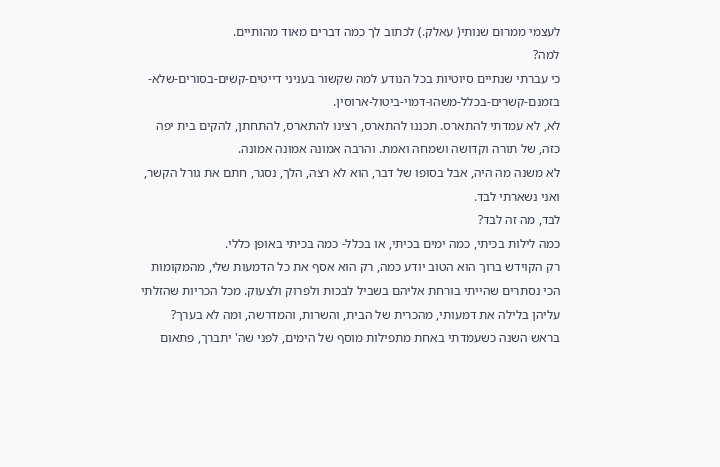לעצמי ממרום שנותי( עאלק.) לכתוב לך כמה דברים מאוד מהותיים.
למה?
כי עברתי שנתיים סיוטיות בכל הנודע למה שקשור בעניני דייטים-קשים-בסורים-שלא-בזמנם-קשרים-בכלל-משהו-דמוי-ביטול-ארוסין.
לא, לא עמדתי להתארס. תכננו להתארס, רצינו להתארס, להתחתן, להקים בית יפה כזה, של תורה וקדושה ושמחה ואמת. והרבה אמונה אמונה אמונה.
לא משנה מה היה, אבל בסופו של דבר, הוא לא רצה, הלך, נסגר, חתם את גורל הקשר, ואני נשארתי לבד.
לבד, מה זה לבד?
כמה לילות בכיתי, כמה ימים בכיתי, או בכלל- כמה בכיתי באופן כללי.
רק הקוידש ברוך הוא הטוב יודע כמה, רק הוא אסף את כל הדמעות שלי, מהמקומות הכי נסתרים שהייתי בורחת אליהם בשביל לבכות ולפרוק ולצעוק. מכל הכריות שהזלתי עליהן בלילה את דמעותי, מהכרית של הבית, והשרות, והמדרשה, ומה לא בערך?
בראש השנה כשעמדתי באחת מתפילות מוסף של הימים, לפני שה' יתברך, פתאום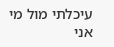עיכלתי מול מי אני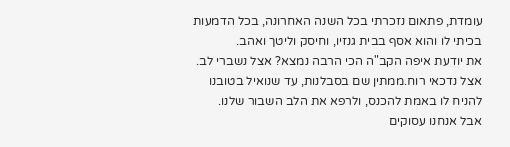עומדת, פתאום נזכרתי בכל השנה האחרונה, בכל הדמעות בכיתי לו והוא אסף בבית גנזיו, וחיסק וליטך ואהב.
את יודעת איפה הקב"ה הכי הרבה נמצא? אצל נשברי לב. אצל נדכאי רוח.ממתין שם בסבלנות, עד שנואיל בטובנו להניח לו באמת להכנס, ולרפא את הלב השבור שלנו.
אבל אנחנו עסוקים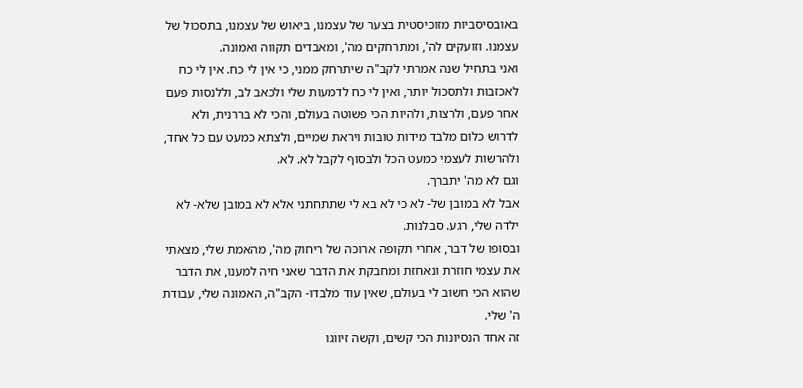באובסיסביות מזוכיסטית בצער של עצמנו, ביאוש של עצמנו, בתסכול של עצמנו. וזועקים לה', ומתרחקים מה', ומאבדים תקווה ואמונה.
ואני בתחיל שנה אמרתי לקב"ה שיתרחק ממני, כי אין לי כח. אין לי כח לאכזבות ולתסכול יותר, ואין לי כח לדמעות שלי ולכאב לב, וללנסות פעם אחר פעם, ולרצות, ולהיות הכי פשוטה בעולם, והכי לא בררנית, ולא לדרוש כלום מלבד מידות טובות ויראת שמיים, ולצתא כמעט עם כל אחד, ולהרשות לעצמי כמעט הכל ולבסוף לקבל לא. לא.
וגם לא מה' יתברך.
אבל לא במובן של- לא כי לא בא לי שתתחתני אלא לא במובן שלא- לא ילדה שלי, רגע. סבלנות.
ובסופו של דבר, אחרי תקופה ארוכה של ריחוק מה', מהאמת שלי, מצאתי את עצמי חוזרת ונאחזת ומחבקת את הדבר שאני חיה למענו, את הדבר שהוא הכי חשוב לי בעולם, שאין עוד מלבדו- הקב"ה, האמונה שלי, עבודת ה' שלי.
זה אחד הנסיונות הכי קשים, וקשה זיווגו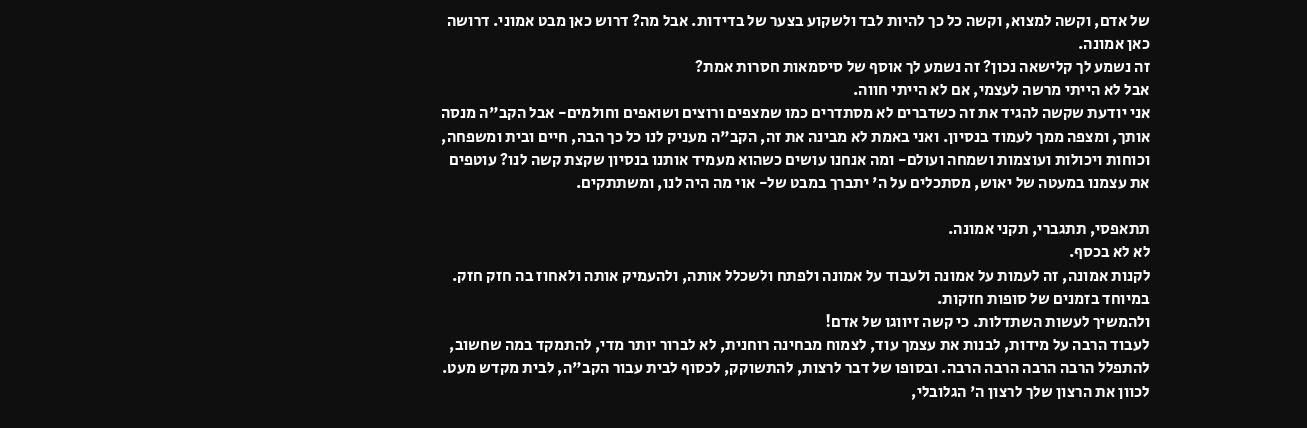של אדם, וקשה למצוא, וקשה כל כך להיות לבד ולשקוע בצער של בדידות. אבל מה? דרוש כאן מבט אמוני. דרושה כאן אמונה.
זה נשמע לך קלישאה נכון? זה נשמע לך אוסף של סיסמאות חסרות אמת?
אבל לא הייתי מרשה לעצמי, אם לא הייתי חווה.
אני יודעת שקשה להגיד את זה כשדברים לא מסתדרים כמו שמצפים ורוצים ושואפים וחולמים- אבל הקב"ה מנסה אותך, ומצפה ממך לעמוד בנסיון. ואני באמת לא מבינה את זה, הקב"ה מעניק לנו כל כך הבה, חיים ובית ומשפחה, וכוחות ויכולות ועוצמות ושמחה ועולם- ומה אנחנו עושים כשהוא מעמיד אותנו בנסיון שקצת קשה לנו? עוטפים את עצמנו במעטה של יאוש, מסתכלים על ה' יתברך במבט של- אוי מה היה לנו, ומשתתקים.

תתאפסי, תתגברי, תקני אמונה.
לא לא בכסף.
לקנות אמונה, זה לעמות על אמונה ולעבוד על אמונה ולפתח ולשכלל אותה, ולהעמיק אותה ולאחוז בה חזק חזק. במיוחד בזמנים של סופות חזקות.
ולהמשיך לעשות השתדלות. כי קשה זיווגו של אדם!
לעבוד הרבה על מידות, לבנות את עצמך עוד, לצמוח מבחינה רוחנית, לא לברור יותר מדי, להתמקד במה שחשוב, להתפלל הרבה הרבה הרבה הרבה. ובסופו של דבר לרצות, להתשוקק, לכסוף לבית עבור הקב"ה, לבית מקדש מעט. לכוון את הרצון שלך לרצון ה' הגלובלי,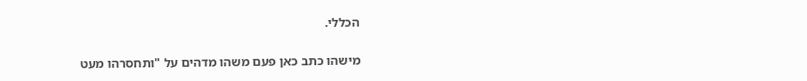הכללי.

מישהו כתב כאן פעם משהו מדהים על "ותחסרהו מעט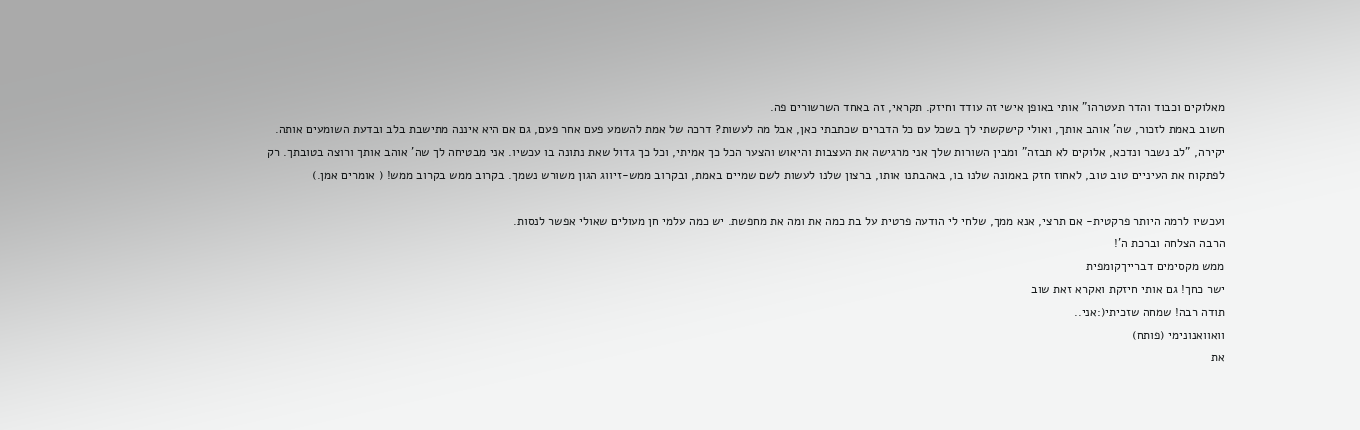מאלוקים וכבוד והדר תעטרהו" אותי באופן אישי זה עודד וחיזק. תקראי, זה באחד השרשורים פה.
חשוב באמת לזכור, שה' אוהב אותך, ואולי קישקשתי לך בשכל עם כל הדברים שכתבתי כאן, אבל מה לעשות? דרכה של אמת להשמע פעם אחר פעם, גם אם היא איננה מתישבת בלב ובדעת השומעים אותה.
יקירה, "לב נשבר ונדכא, אלוקים לא תבזה" ומבין השורות שלך אני מרגישה את העצבות והיאוש והצער הכל כך אמיתי, וכל כך גדול שאת נתונה בו עכשיו. אני מבטיחה לך שה' אוהב אותך ורוצה בטובתך. רק לפתקוח את העיניים טוב טוב, לאחוז חזק באמונה שלנו בו, באהבתנו אותו, ברצון שלנו לעשות לשם שמיים באמת, ובקרוב ממש-זיווג הגון משורש נשמך. בקרוב ממש בקרוב ממש! ( אומרים אמן.)

ועכשיו לרמה היותר פרקטית- אם תרצי, אנא ממך, שלחי לי הודעה פרטית על בת כמה את ומה את מחפשת. יש כמה עלמי חן מעולים שאולי אפשר לנסות.
הרבה הצלחה וברכת ה'!
ממש מקסימים דברייךקומפית
ישר כחך! גם אותי חיזקת ואקרא זאת שוב
תודה רבה! שמחה שזכיתי(:אני..
וואוואנונימי (פותח)
את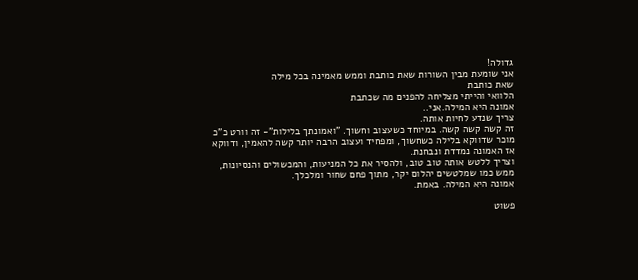גדולה!
אני שומעת מבין השורות שאת כותבת וממש מאמינה בכל מילה
שאת כותבת
הלוואי והייתי מצליחה להפנים מה שכתבת
אמונה היא המילה.אני..
צריך שנדע לחיות אותה.
זה קשה קשה קשה. במיוחד כשעצוב וחשוך. "ואמונתך בלילות"- זה וורט כ"כ מוכר שדווקא בלילה כשחשוך, ומפחיד ועצוב הרבה יותר קשה להאמין, ודווקא אז האמונה נמדדת ונבחנת.
וצריך ללטש אותה טוב טוב, ולהסיר את כל המניעות, והמכשולים והנסיונות, ממש כמו שמלטשים יהלום יקר, מתוך פחם שחור ומלכלך.
אמונה היא המילה. באמת.

פשוט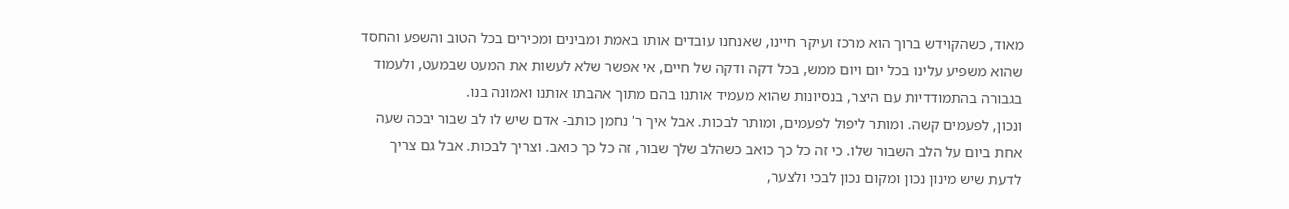מאוד, כשהקוידש ברוך הוא מרכז ועיקר חיינו, שאנחנו עובדים אותו באמת ומבינים ומכירים בכל הטוב והשפע והחסד שהוא משפיע עלינו בכל יום ויום ממש, בכל דקה ודקה של חיים, אי אפשר שלא לעשות את המעט שבמעט, ולעמוד בגבורה בהתמודדיות עם היצר, בנסיונות שהוא מעמיד אותנו בהם מתוך אהבתו אותנו ואמונה בנו.
ונכון, לפעמים קשה. ומותר ליפול לפעמים, ומותר לבכות. אבל איך ר' נחמן כותב- אדם שיש לו לב שבור יבכה שעה אחת ביום על הלב השבור שלו. כי זה כל כך כואב כשהלב שלך שבור, זה כל כך כואב. וצריך לבכות. אבל גם צריך לדעת שיש מינון נכון ומקום נכון לבכי ולצער,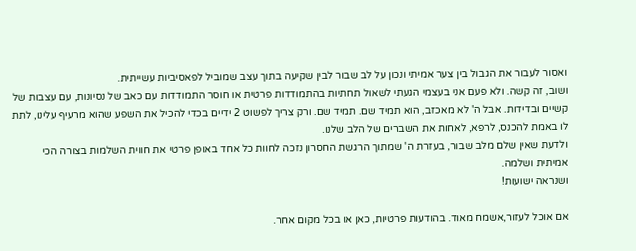ואסור לעבור את הגבול בין צער אמיתי ונכון על לב שבור לבין שקיעה בתוך עצב שמוביל לפאסיביות עשייתית.
ושוב, זה קשה. ולא פעם אני בעצמי הגעתי לשאול תחתיות בהתמודדות פרטית או חוסר התמודדות עם כאב של נסיונות, עם עצבות של קשיים ובדידות. אבל ה' לא מאכזב, הוא תמיד שם. תמיד שם. ורק צריך לפשוט 2 ידיים בכדי להכיל את השפע שהוא מרעיף עלינו, לתת לו באמת להכנס, לרפא, לאחות את השברים של הלב שלנו.
ולדעת שאין שלם מלב שבור, בעזרת ה' שמתוך הרגשת החסרון נזכה לחוות כל אחד באופן פרטי את חווית השלמות בצורה הכי אמיתית ושלמה.
ושנראה ישועות!

אם אוכל לעזור,אשמח מאוד. בהודעות פרטיות, כאן או בכל מקום אחר.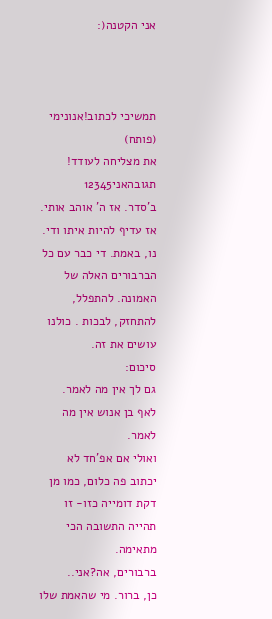אני הקטנה(:



תמשיכי לכתוב!אנונימי (פותח)
את מצליחה לעודד!
תגובהאני12345
ב'סדר. אז ה' אוהב אותי. אז עדיף להיות איתו ודי.
נו, באמת. די כבר עם כל הברבורים האלה של האמונה. להתפלל, להתחזק, לבכות . כולנו עושים את זה.
סיכום:
גם לך אין מה לאמר.
לאף בן אנוש אין מה לאמר.
ואולי אם אפ'חד לא יכתוב פה כלום, כמו מן דקת דומייה כזו- זו תהייה התשובה הכי מתאימה.
ברבורים, אה?אני..
כן, ברור. מי שהאמת שלו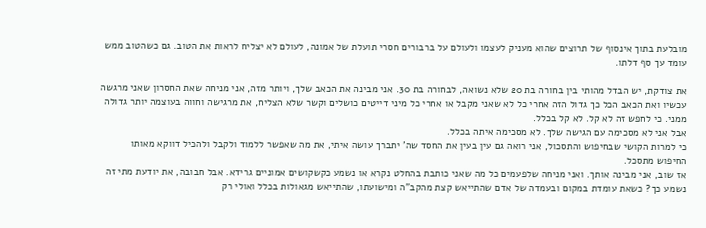מובלעת בתוך אינסוף של תרוצים שהוא מעניק לעצמו ולעולם על ברבורים חסרי תועלת של אמונה, לעולם לא יצליח לראות את הטוב. גם כשהטוב ממש עומד עך סף דלתו.

את צודקת, יש הבדל מהותי בין בחורה בת 20 שלא נשואה, לבחורה בת 30. אני מבינה את הכאב שלך, ויותר מזה, אני מניחה שאת החסרון שאני מרגשה עכשיו ואת הכאב הכל כך גדול הזה אחרי כל לא שאני מקבל או אחרי כל מיני דייטים כושלים וקשר שלא הצליח, את מרגישה וחווה בעוצמה יותר גדולה ממני. כי לחפש זה לא קל. לא קל בכלל.
אבל אני לא מסכימה עם הגישה שלך. לא מסכימה איתה בכלל.
כי למרות הקושי שבחיפוש והתסכול, אני רואה גם עין בעין את החסד שה' יתברך עושה איתי, את מה שאפשר ללמוד ולקבל ולהכיל דווקא מאותו החיפוש מתסכל.
אז שוב, אני מבינה אותך. ואני מניחה שלפעמים כל מה שאני כותבת בהחלט נקרא או נשמע כקשקושים אמוניים גרידא. אבל חבובה, את יודעת מתי זה נשמע כך? כשאת עומדת במקום ובעמדה של אדם שהתייאש קצת מהקב"ה ומישועתו, שהתייאש מגאולות בכלל ואולי רק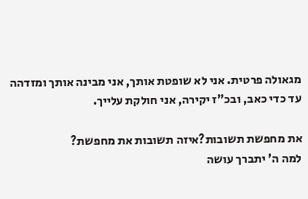מגאולה פרטית. אני לא שופטת אותך, אני מבינה אותך ומזדהה עד כדי כאב, ובכ"ז יקירה, אני חולקת עלייך.

את מחפשת תשובות?איזה תשובות את מחפשת?
למה ה' יתברך עושה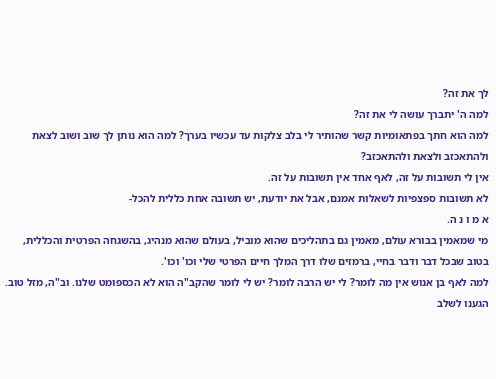לך את זה?
למה ה' יתברך עושה לי את זה?
למה הוא חתך בפתאומיות קשר שהותיר לי בלב צלקות עד עכשיו בערך? למה הוא נותן לך שוב ושוב לצאת ולהתאכזב ולצאת ולהתאכזב?
אין לי תשובות על זה, לאף אחד אין תשובות על זה.
לא תשובות ספצפיות לשאלות אמנם, אבל את יודעת, יש תשובה אחת כללית להכל-
א מ ו נ ה.
מי שמאמין בבורא עולם, מאמין גם בתהליכים שהוא מוביל, בעולם שהוא מנהיג, בהשגחה הפרטית והכללית, בטוב שבכל דבר ודבר בחיי, ברמזים שלו דרך המלך חיים הפרטי שלי וכו' וכו'.
למה לאף בן אנוש אין מה לומר? לי יש הרבה לומר? יש לי לומר שהקב"ה הוא לא הכספומט שלנו. וב"ה, מזל טוב. הגענו לשלב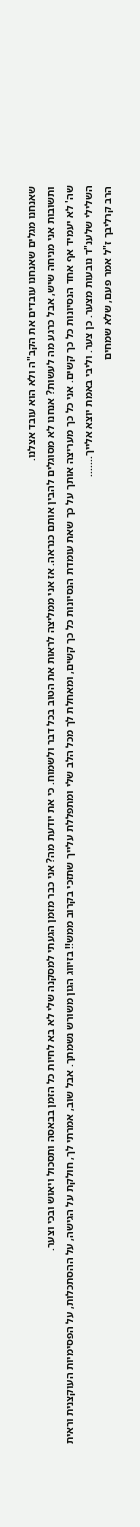שאנחנו מגלים שאנחנו עובדים את הקב"ה ולא הוא עובד אצלנו.
ותשובות אני מניחה שיש, אבל כרגע מה לעשות? אנחנו לא מסוגלים להבין אותם כנראה. אז אני ממליצה לראות את הטוב בכל דבר ולשמוח. כי את יודעת מה? אני כבר מזמן הגעתי למסקנה שלי לא בא לחיות כל הזמן בבאסה ותסכול ויאוש ובכי וצער.
שה' לא יעמיד אף אחד הנסיונות כל כך קשים. אני כל כך מעריצה אותך על כך שאת עומדת הנסיונות כל כך קשים, ומאחלת לך מכל הלב שלי ומתפללת עלייך שתזכי בקרוב ממש!! בזיווג הגון משורש נשמתך. אבל שוב, אמרתי לך, חולקת על הגישה, על ההסתכלות, על הפסימיות העוקצנית וראית השלילי שלענ"ד נובעות מצער. כן צער. וליבי באמת יוצא אלייך.......
הרב קרליבך ז"ל אמר פעם, שלא שמחים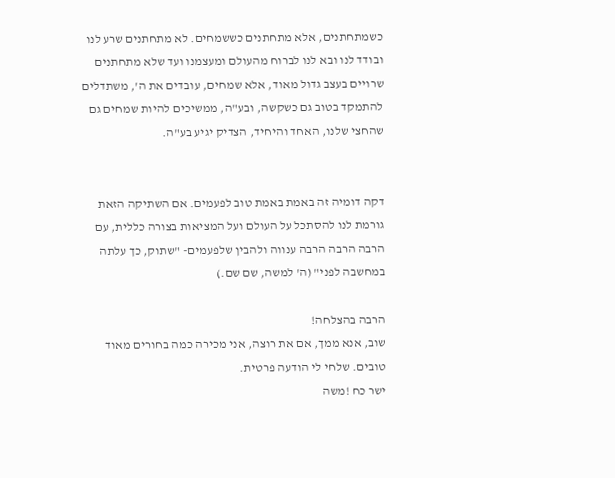כשמתחתנים, אלא מתחתנים כששמחים. לא מתחתנים שרע לנו ובודד לנו ובא לנו לברוח מהעולם ומעצמנו ועד שלא מתחתנים שרויים בעצב גדול מאוד, אלא שמחים, עובדים את ה', משתדלים להתמקד בטוב גם כשקשה, ובע"ה, ממשיכים להיות שמחים גם שהחצי שלנו, האחד והיחיד, הצדיק יגיע בע"ה.


דקה דומיה זה באמת באמת טוב לפעמים. אם השתיקה הזאת גורמת לנו להסתכל על העולם ועל המציאות בצורה כללית, עם הרבה הרבה הרבה ענווה ולהבין שלפעמים- "שתוק, כך עלתה במחשבה לפני" (ה' למשה, שם שם.)

הרבה בהצלחה!
שוב, אנא ממך, אם את רוצה, אני מכירה כמה בחורים מאוד טובים. שלחי לי הודעה פרטית.
ישר כח !משה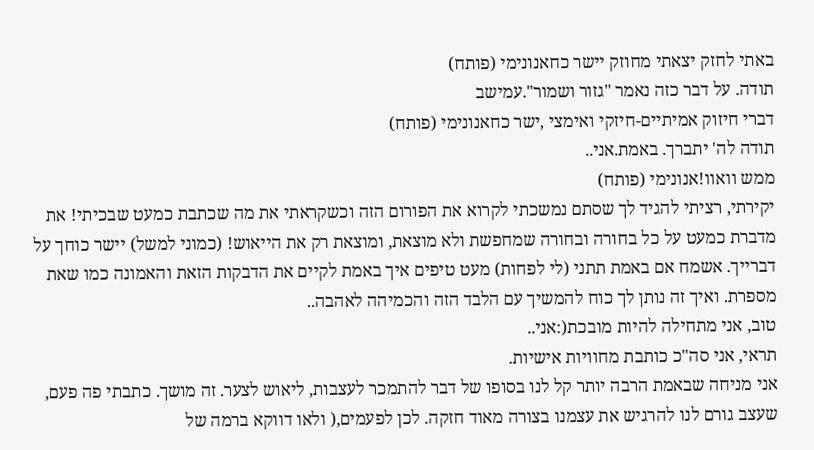באתי לחזק יצאתי מחוזק יישר כחאנונימי (פותח)
תודה. על דבר כזה נאמר "גזור ושמור".עמישב
דברי חיזוק אמיתיים-חיזקי ואימצי ,ישר כחאנונימי (פותח)
תודה לה' יתברך. באמת.אני..
ממש וואוו!אנונימי (פותח)
יקירתי, רציתי להגיד לך שסתם נמשכתי לקרוא את הפורום הזה וכשקראתי את מה שכתבת כמעט שבכיתי! את מדברת כמעט על כל בחורה ובחורה שמחפשת ולא מוצאת, ומוצאת רק את הייאוש! (כמוני למשל) יישר כוחך על דברייך. אשמח אם באמת תתני (לי לפחות) מעט טיפים איך באמת לקיים את הדבקות הזאת והאמונה כמו שאת מספרת. ואיך זה נותן לך כוח להמשיך עם הלבד הזה והכמיהה לאהבה..
טוב, אני מתחילה להיות מובכת(:אני..
תראי, אני סה"כ כותבת מחוויות אישיות.
אני מניחה שבאמת הרבה יותר קל לנו בסופו של דבר להתמכר לעצבות, ליאוש לצער. זה מושך. כתבתי פה פעם, שעצב גורם לנו להרגיש את עצמנו בצורה מאוד חזקה. לכן לפעמים,( ולאו דווקא ברמה של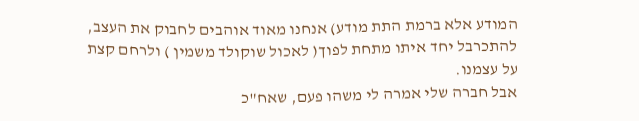המודע אלא ברמת התת מודע) אנחנו מאוד אוהבים לחבוק את העצב, להתכרבל יחד איתו מתחת לפוך( לאכול שוקולד משמין ) ולרחם קצת על עצמנו.
אבל חברה שלי אמרה לי משהו פעם, שאח"כ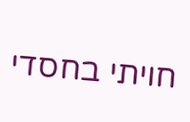חויתי בחסדי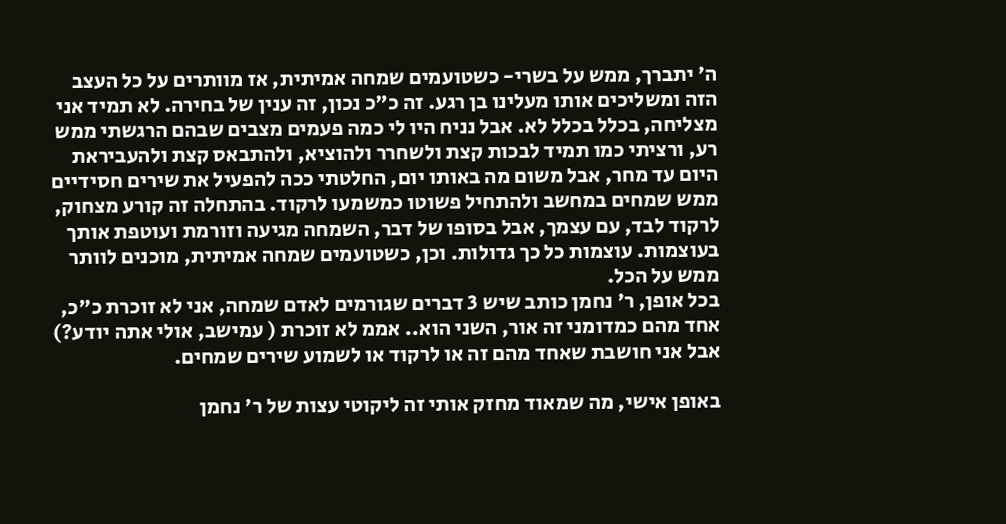ה' יתברך, ממש על בשרי- כשטועמים שמחה אמיתית, אז מוותרים על כל העצב הזה ומשליכים אותו מעלינו בן רגע. זה כ"כ נכון, זה ענין של בחירה. לא תמיד אני מצליחה, בכלל בכלל לא. אבל נניח היו לי כמה פעמים מצבים שבהם הרגשתי ממש רע, ורציתי כמו תמיד לבכות קצת ולשחרר ולהוציא, ולהתבאס קצת ולהעביראת היום עד מחר, אבל משום מה באותו יום, החלטתי ככה להפעיל את שירים חסידיים ממש שמחים במחשב ולהתחיל פשוטו כמשמעו לרקוד. בהתחלה זה קורע מצחוק, לרקוד לבד, עם עצמך, אבל בסופו של דבר, השמחה מגיעה וזורמת ועוטפת אותך בעוצמות. עוצמות כל כך גדולות. וכן, כשטועמים שמחה אמיתית, מוכנים לוותר ממש על הכל.
בכל אופן, ר' נחמן כותב שיש 3 דברים שגורמים לאדם שמחה, אני לא זוכרת כ"כ, אחד מהם כמדומני זה אור, השני הוא.. אממ לא זוכרת ( עמישב, אולי אתה יודע?) אבל אני חושבת שאחד מהם זה או לרקוד או לשמוע שירים שמחים.

באופן אישי, מה שמאוד מחזק אותי זה ליקוטי עצות של ר' נחמן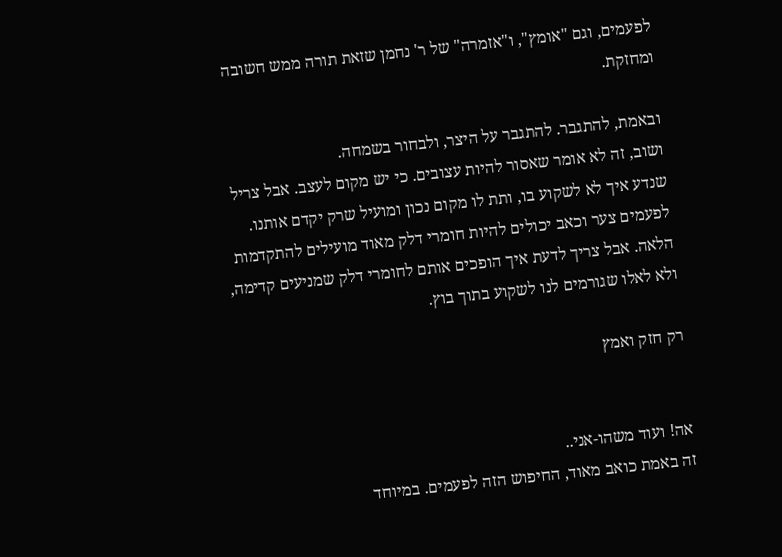לפעמים, וגם "אומץ", ו"אזמרה" של ר' נחמן שזאת תורה ממש חשובה ומחזקת.

ובאמת, להתגבר. להתגבר על היצר, ולבחור בשמחה.
ושוב, זה לא אומר שאסור להיות עצובים. כי יש מקום לעצב. אבל צריל שנדע איך לא לשקוע בו, ותת לו מקום נכון ומועיל שרק יקדם אותנו. לפעמים צער וכאב יכולים להיות חומרי דלק מאוד מועילים להתקדמות הלאה. אבל צריך לדעת איך הופכים אותם לחומרי דלק שמניעים קדימה, ולא לאלו שגורמים לנו לשקוע בתוך בוץ.

רק חזק ואמץ


אה! ועוד משהו-אני..
זה באמת כואב מאוד, החיפוש הזה לפעמים. במיוחד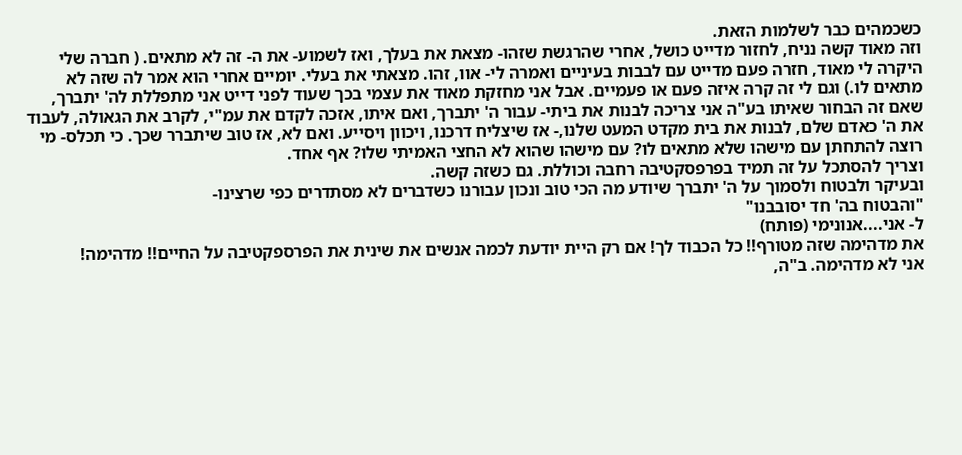כשכמהים כבר לשלמות הזאת.
וזה מאוד קשה נניח, לחזור מדייט כושל, אחרי שהרגשת שזהו- מצאת את בעלך, ואז לשמוע- את ה- זה לא מתאים. ( חברה שלי היקרה לי מאוד, חזרה פעם מדייט עם לבבות בעיניים ואמרה לי- אוו, זהו. מצאתי את בעלי. יומיים אחרי הוא אמר לה שזה לא מתאים לו.) וגם לי זה קרה איזה פעם או פעמיים. אבל אני מחזקת מאוד את עצמי בכך שעוד לפני דייט אני מתפללת לה' יתברך, שאם זה הבחור שאיתו בע"ה אני צריכה לבנות את ביתי- עבור ה' יתברך, ואם איתו, אזכה לקדם את עמ"י, לקרב את הגאולה, לעבוד את ה' כאדם שלם, לבנות את בית מקדט המעט שלנו,- אז שיצליח דרכנו, ויכוון ויסייע. ואם לא, אז טוב שיתברר שכך. כי תכלס- מי רוצה להתחתן עם מישהו שלא מתאים לו? עם מישהו שהוא לא החצי האמיתי שלו? אף אחד.
וצריך להסתכל על זה תמיד בפרפסקטיבה רחבה וכוללת. גם כשזה קשה.
ובעיקר ולבטוח ולסמוך על ה' יתברך שיודע מה הכי טוב ונכון עבורנו כשדברים לא מסתדרים כפי שרצינו-
"והבטוח בה' חד יסובבנו"
ל- אני....אנונימי (פותח)
את מדהימה שזה מטורף!! כל הכבוד לך! אם רק היית יודעת לכמה אנשים את שינית את הפרספקטיבה על החיים!! מדהימה!
אני לא מדהימה. ב"ה,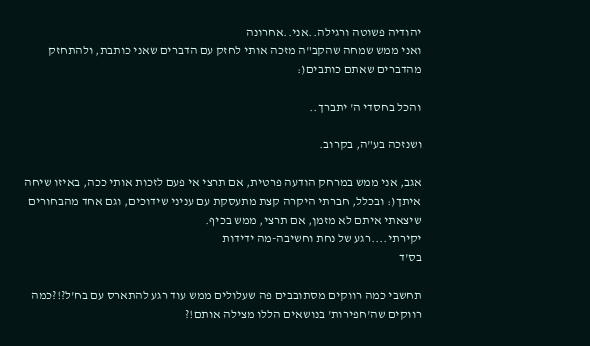יהודיה פשוטה ורגילה..אני..אחרונה
ואני ממש שמחה שהקב"ה מזכה אותי לחזק עם הדברים שאני כותבת, ולהתחזק מהדברים שאתם כותבים(:

והכל בחסדי ה' יתברך..

ושנזכה בע"ה, בקרוב.

אגב, אני ממש במרחק הודעה פרטית, אם תרצי אי פעם לזכות אותי ככה, באיזו שיחה איתך(: ובכלל, חברתי היקרה קצת מתעסקת עם עניני שידוכים, וגם אחד מהבחורים שיצאתי איתם לא מזמן, אם תרצי, ממש בכיף.
יקירתי....רגע של נחת וחשיבה-מה ידידות
בס'ד

תחשבי כמה רווקים מסתובבים פה שעלולים ממש עוד רגע להתארס עם בח'ל?!?כמה רווקים שה'חפירות' בנושאים הללו מצילה אותם!?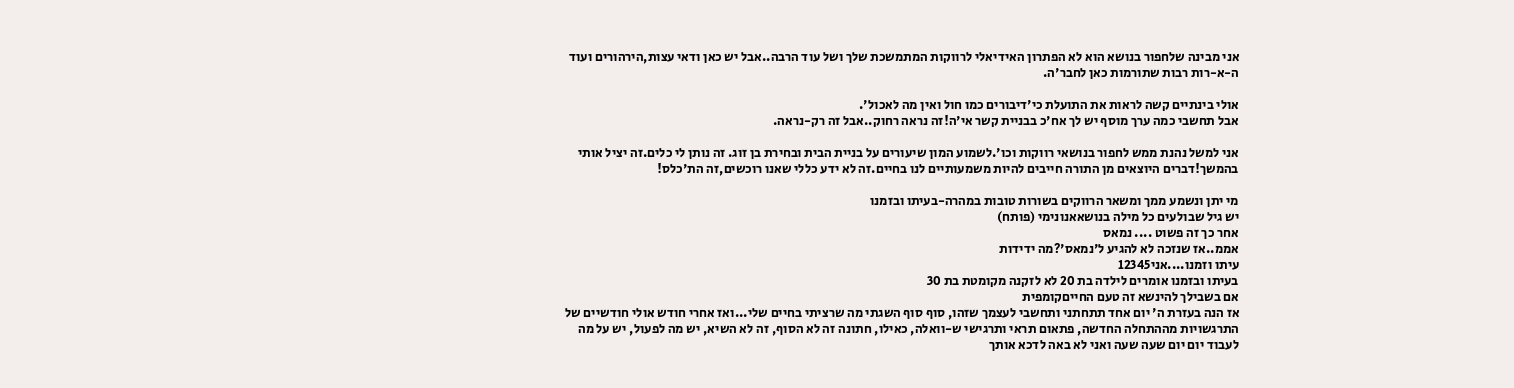אני מבינה שלחפור בנושא הוא לא הפתרון האידיאלי לרווקות המתמשכת שלך ושל עוד הרבה..אבל יש כאן ודאי עצות,הירהורים ועוד ה-א-רות רבות שתורמות כאן לחבר'ה.

אולי בינתיים קשה לראות את התועלת כי'דיבורים כמו חול ואין מה לאכול'.
אבל תחשבי כמה ערך מוסף יש לך אח'כ בבניית קשר אי'ה!זה נראה רחוק..אבל זה רק-נראה.

אני למשל נהנת ממש לחפור בנושאי רווקות וכו'.לשמוע המון שיעורים על בניית הבית ובחירת בן זוג. זה נותן לי כלים.זה יציל אותי בהמשך!דברים היוצאים מן התורה חייבים להיות משמעותיים לנו בחיים.זה לא ידע כללי שאנו רוכשים,זה הת'כלס!

מי יתן ונשמע ממך ומשאר הרווקים בשורות טובות במהרה-בעיתו ובזמנו
יש גיל שבולעים כל מילה בנושאאנונימי (פותח)
אחר כך זה פשוט .... נמאס
אממ..אז שנזכה לא להגיע ל'נמאס'?מה ידידות
עיתו וזמנו....אני12345
בעיתו ובזמנו אומרים לילדה בת 20 לא לזקנה מקומטת בת 30
אם בשבילך להינשא זה טעם החייםקומפית
אז הנה בעזרת ה' יום אחד תתחתני ותחשבי לעצמך שזהו, סוף סוף השגתי מה שרציתי בחיים שלי...ואז אחרי חודש אולי חודשיים של התרגשויות מההתחלה החדשה, פתאום תראי ותרגישי ש-וואלה, כאילו, חתונה זה לא הסוף, זה לא השיא, יש מה לפעול, יש על מה לעבוד יום יום שעה שעה ואני לא באה לדכא אותך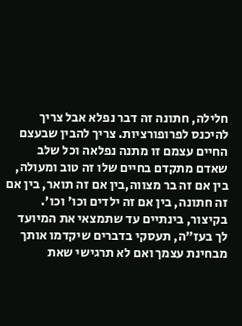חלילה, חתונה זה דבר נפלא אבל צריך להיכנס לפרופורציות. צריך להבין שבעצם החיים עצמם זו מתנה נפלאה וכל שלב שאדם מתקדם בחיים שלו זה טוב ומעולה, בין אם זה בר מצווה,בין אם זה תואר, בין אם זה חתונה, בין אם זה ילדים וכו' וכו'. בקיצור, בינתיים עד שתמצאי את המיועד לך בעז"ה, תעסקי בדברים שיקדמו אותך מבחינת עצמך ואם לא תרגישי שאת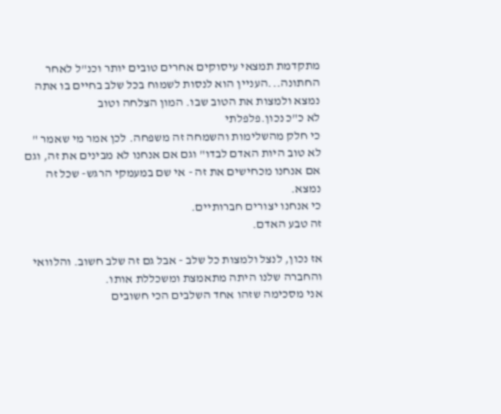מתקדמת תמצאי עיסוקים אחרים טובים יותר וכנ"ל לאחר החתונה...העניין הוא לנסות לשמוח בכל שלב בחיים בו אתה נמצא ולמצות את הטוב שבו. המון הצלחה וטוב
לא כ"כ נכון.פלפלתי
כי חלק מהשלימות והשמחה זה משפחה. לכן אמר מי שאמר " לא טוב היות האדם לבדו" וגם אם אנחנו לא מבינים את זה, וגם אם אנחנו מכחישים את זה - אי שם במעמקי הרגש- שכל זה נמצא.
כי אנחנו יצורים חברותיים.
זה טבע האדם.

אז נכון, לנצל ולמצות כל שלב - אבל גם זה שלב חשוב. והלוואי והחברה שלנו היתה מתאמצת ומשכללת אותו.
אני מסכימה שזהו אחד השלבים הכי חשובים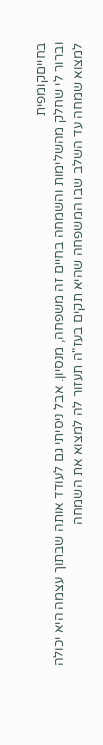בחייםקומפית
וברור לי שחלק מהשלימות והשמחה בחיים זה משפחה, מנסיון. אבל ניסיתי גם לעודד אותה שבתוך עצמה היא יכולה למצוא שמחה עד השלב שבו המשפחה שהיא תקים בעז"ה תעזור לה למצוא את השמחה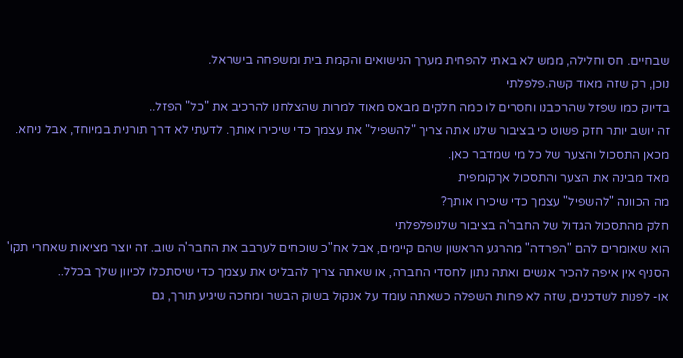שבחיים. חס וחלילה, ממש לא באתי להפחית מערך הנישואים והקמת בית ומשפחה בישראל.
נוכן, רק שזה מאוד קשה.פלפלתי
בדיוק כמו שפזל שהרכבנו וחסרים לו כמה חלקים מבאס מאוד למרות שהצלחנו להרכיב את "כל" הפזל..
זה יושב יותר חזק פשוט כי בציבור שלנו אתה צריך "להשפיל" את עצמך כדי שיכירו אותך. לדעתי לא דרך תורנית במיוחד, אבל ניחא. מכאן התסכול והצער של כל מי שמדבר כאן.
מאד מבינה את הצער והתסכול אךקומפית
מה הכוונה "להשפיל" עצמך כדי שיכירו אותך?
חלק מהתסכול הגדול של החבר'ה בציבור שלנופלפלתי
הוא שאומרים להם "הפרדה" מהרגע הראשון שהם קיימים, אבל אח"כ שוכחים לערבב את החבר'ה שוב. זה יוצר מציאות שאחרי תקו' הסניף אין איפה להכיר אנשים ואתה נתון לחסדי החברה, או שאתה צריך להבליט את עצמך כדי שיסתכלו לכיוון שלך בכלל..
או- לפנות לשדכנים, שזה לא פחות השפלה כשאתה עומד על אנקול בשוק הבשר ומחכה שיגיע תורך, גם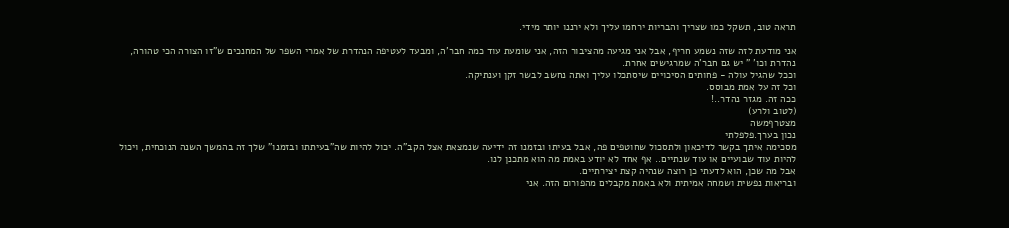תראה טוב, תשקל כמו שצריך והבריות ירחמו עליך ולא ירננו יותר מידי.

אני מודעת לזה שזה נשמע חריף, אבל אני מגיעה מהציבור הזה, אני שומעת עוד כמה חבר'ה, ומבעד לעטיפה הנהדרת של אמרי השפר של המחנכים ש"זו הצורה הכי טהורה, נהדרת וכו' " יש גם חבר'ה שמרגישים אחרת.
וככל שהגיל עולה - פחותים הסיכויים שיסתכלו עליך ואתה נחשב לבשר זקן וענתיקה.
וכל זה על אמת מבוסס.
ככה זה. מגזר נהדר..!
(לטוב ולרע)
מצטרףמשה
נכון בערך.פלפלתי
מסכימה איתך בקשר לדיכאון ולתסכול שחוטפים פה, אבל בעיתו ובזמנו זה ידיעה שנמצאת אצל הקב"ה. יכול להיות שה"בעיתתו ובזמנו" שלך זה בהמשך השנה הנוכחית, ויכול להיות עוד שבועיים או עוד שנתיים.. אף אחד לא יודע באמת מה הוא מתכנן לנו.
אבל מה שכן, הוא לדעתי כן רוצה שנהיה קצת יצירתיים.
ובריאות נפשית ושמחה אמיתית ולא באמת מקבלים מהפורום הזה. אני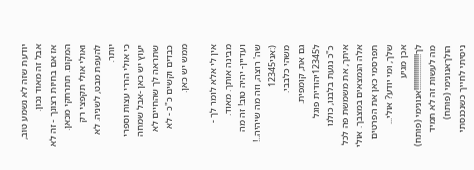יודעת שזה לא נשמע טוב, אבל זה מאוד נכון.
אז אם בחיוּת רצונך - זה לא המקום. תתרחקי מכאן. ואולי אולי תקפצי רק להעפת מבט, לשניה. לא יותר.
כי אולי הררי עצות וספרי יעוץ יש כאן -אבל שמחה שתראה לך שהחיים לא כבדים וקשים כ"כ - לא ממש יש כאן.

אין לי אלא לומר לך - מבינה אותך. מאוד.
ועדיין- יהיה טוב! זה מה שה' רוצה, וזה מה שיהיה..!
(:אני12345
משהי כלבבי.
גם את, קומפית.
ל12345יהודית פוגל
כ"כ נגעת בלבנו, כולנו איתך, את משמשת פה לכל אלה הנמצאים במצבך. אולי תפרסמי כאן את הפרטים שלך, ומי יודע? אולי...
אכן מגיע לך!!!!!!!!!!!!!!!!!!אנונימי (פותח)
מה לעשות זה לא תמיד הולךאנונימי (פותח)
ניסיתי לחייך כשנכנסתי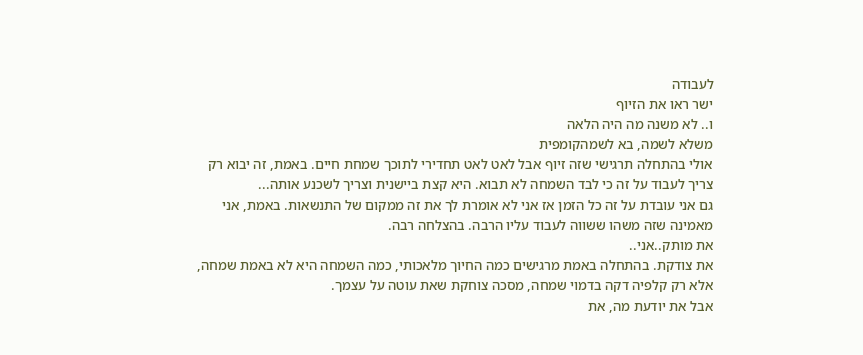לעבודה
ישר ראו את הזיוף
ו.. לא משנה מה היה הלאה
משלא לשמה, בא לשמהקומפית
אולי בהתחלה תרגישי שזה זיוף אבל לאט לאט תחדירי לתוכך שמחת חיים. באמת, זה יבוא רק צריך לעבוד על זה כי לבד השמחה לא תבוא. היא קצת ביישנית וצריך לשכנע אותה...
גם אני עובדת על זה כל הזמן אז אני לא אומרת לך את זה ממקום של התנשאות. באמת, אני מאמינה שזה משהו ששווה לעבוד עליו הרבה. בהצלחה רבה.
את מותק..אני..
את צודקת. בהתחלה באמת מרגישים כמה החיוך מלאכותי, כמה השמחה היא לא באמת שמחה, אלא רק קלפיה דקה בדמוי שמחה, מסכה צוחקת שאת עוטה על עצמך.
אבל את יודעת מה, את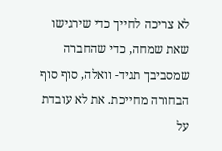לא צריכה לחייך כדי שירגישו שאת שמחה, כדי שהחברה שמסביבך תגיד- וואלה, סוף סוף הבחורה מחייכת. את לא עובדת על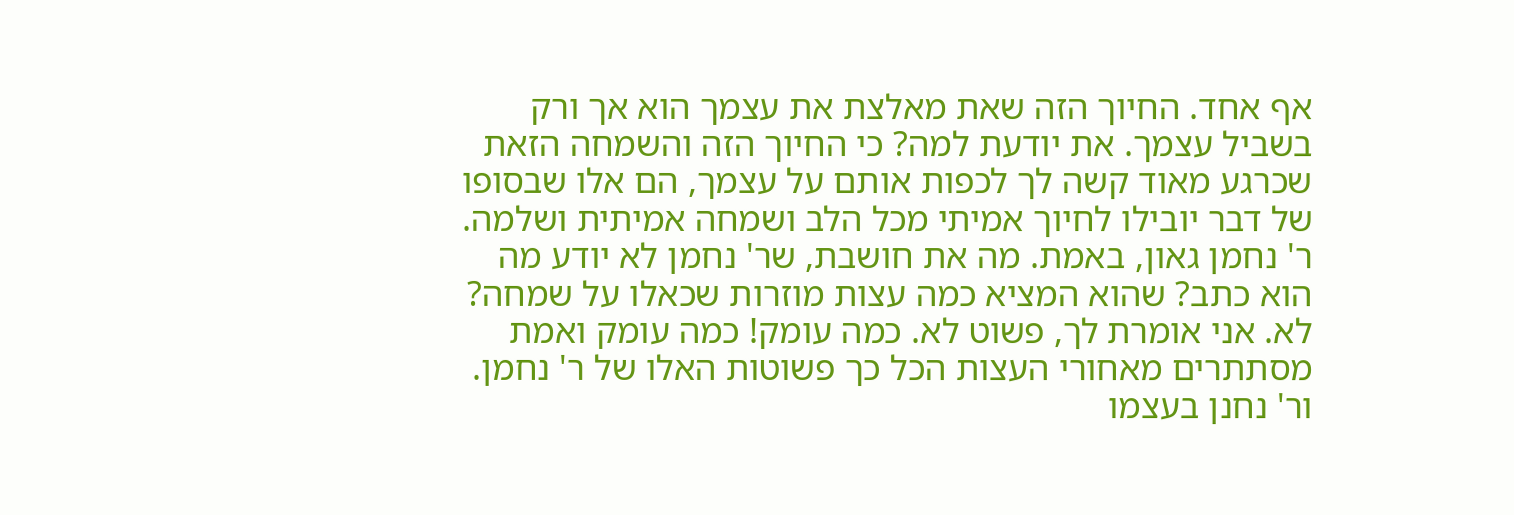אף אחד. החיוך הזה שאת מאלצת את עצמך הוא אך ורק בשביל עצמך. את יודעת למה? כי החיוך הזה והשמחה הזאת שכרגע מאוד קשה לך לכפות אותם על עצמך, הם אלו שבסופו של דבר יובילו לחיוך אמיתי מכל הלב ושמחה אמיתית ושלמה.
ר' נחמן גאון, באמת. מה את חושבת, שר' נחמן לא יודע מה הוא כתב? שהוא המציא כמה עצות מוזרות שכאלו על שמחה? לא. אני אומרת לך, פשוט לא. כמה עומק! כמה עומק ואמת מסתתרים מאחורי העצות הכל כך פשוטות האלו של ר' נחמן. ור' נחנן בעצמו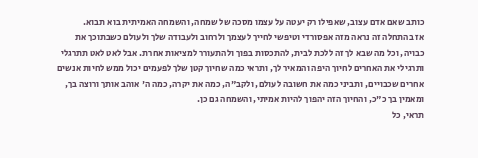כותב שאם אדם עצוב, שאפילו רק יעטה על עצמו מסכה של שמחה, והשמחה האמיתית בוא תבוא.
אז בהתחלה זה נראה מזה אפסורדי וטיפשי לחייך לעצמך ולרחוב ולעבודה שלך ולעולם כשבתוכך את כבויה, וכל מה שבא לך זה ללכת לבית, להתכסות בפוך ולהתעורר למציאות אחרת. אבל לאט לאט תתרגלי ותרגילי את האחרים לחיוך היפה והמאיר לך, ותראי כמה שחיוך קטן שלך לפעמים יכול ממש לחיות אנשים אחרים שכבויים, ותביני כמה את חשובה לעולם, ולקב"ה, כמה את יקרה, כמה ה' אוהב אותך ורוצה בך, ומאמין בך כ"כ, והחיוך הזה יהפוך להיות אמיתי, והשמחה גם כן.
תראי, כל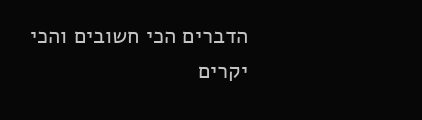הדברים הכי חשובים והכי יקרים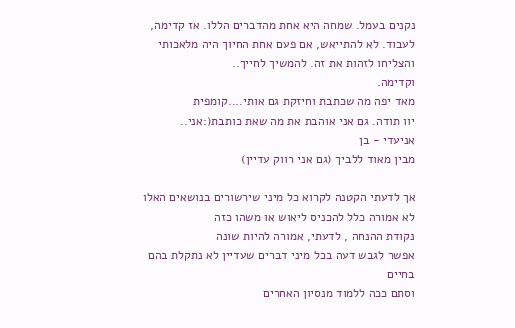נקנים בעמל. שמחה היא אחת מהדברים הללו. אז קדימה, לעבוד. לא להתייאש, אם פעם אחת החיוך היה מלאכותי והצליחו לזהות את זה. להמשיך לחייך..
וקדימה.
מאד יפה מה שכתבת וחיזקת גם אותי....קומפית
יוו תודה. גם אני אוהבת את מה שאת כותבת(:אני..
אניעדי - בן
מבין מאוד ללביך (גם אני רווק עדיין)

אך לדעתי הקטנה לקרוא כל מיני שירשורים בנושאים האלו
לא אמורה כלל להכניס ליאוש או משהו כזה
נקודת ההנחה , לדעתי, אמורה להיות שונה
אפשר לגבש דעה בכל מיני דברים שעדיין לא נתקלת בהם בחיים
וסתם ככה ללמוד מנסיון האחרים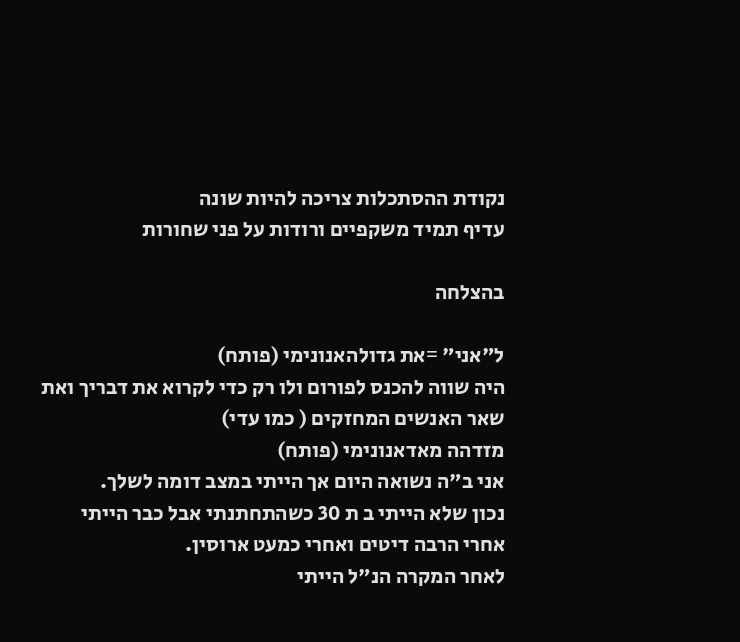נקודת ההסתכלות צריכה להיות שונה
עדיף תמיד משקפיים ורודות על פני שחורות

בהצלחה

ל"אני" =את גדולהאנונימי (פותח)
היה שווה להכנס לפורום ולו רק כדי לקרוא את דבריך ואת שאר האנשים המחזקים ( כמו עדי)
מזדהה מאדאנונימי (פותח)
אני ב"ה נשואה היום אך הייתי במצב דומה לשלך.
נכון שלא הייתי ב ת 30 כשהתחתנתי אבל כבר הייתי אחרי הרבה דיטים ואחרי כמעט ארוסין.
לאחר המקרה הנ"ל הייתי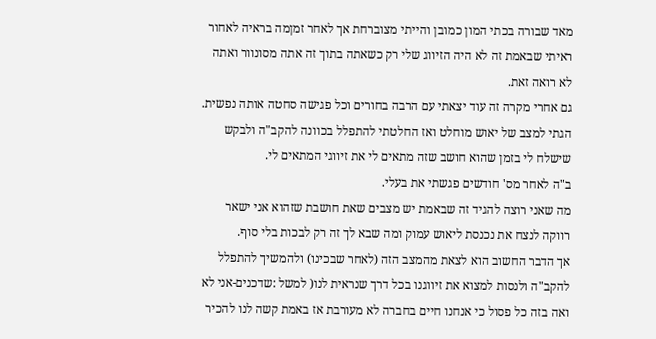מאד שבורה בכתי המון כמובן והייתי מצוברחת אך לאחר זמןמה בראיה לאחור ראיתי שבאמת זה לא היה הזיווג שלי רק כשאתה בתוך זה אתה מסונוור ואתה לא רואה זאת.
גם אחרי מקרה זה עוד יצאתי עם הרבה בחורים וכל פגישה סחטה אותה נפשית.
הגתי למצב של יאוש מוחלט ואז החלטתי להתפלל בכוונה להקב"ה ולבקש שישלח לי בזמן שהוא חושב שזה מתאים לי את זיווגי המתאים לי.
ב"ה לאחר מס' חודשים פגשתי את בעלי.
מה שאני רוצה להגיד זה שבאמת יש מצבים שאת חושבת שזהוא אני ישאר רווקה לנצח את נכנסת ליאוש עמוק ומה שבא לך זה רק לבכות בלי סוף.
אך הדבר החשוב הוא לצאת מהמצב הזה (לאחר שבכינו) ולהמשיך להתפלל להקב"ה ולנסות למצוא את זיווגנו בכל דרך שנראית לנו( למשל :שדכנים-אני לא ואה בזה כל פסול כי אנחנו חיים בחברה לא מעורבת אז באמת קשה לנו להכיר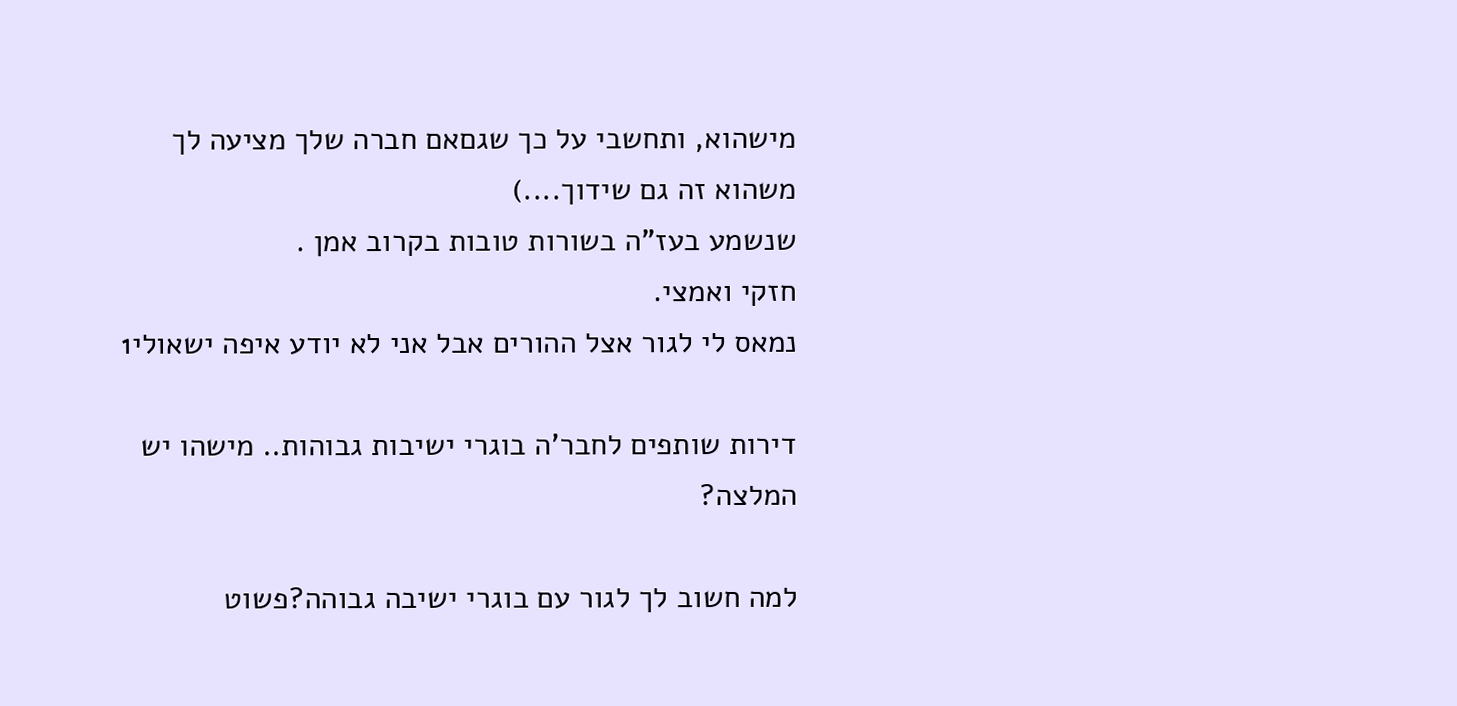מישהוא, ותחשבי על כך שגםאם חברה שלך מציעה לך משהוא זה גם שידוך....)
שנשמע בעז"ה בשורות טובות בקרוב אמן .
חזקי ואמצי.
נמאס לי לגור אצל ההורים אבל אני לא יודע איפה ישאולי1

דירות שותפים לחבר'ה בוגרי ישיבות גבוהות.. מישהו יש המלצה?

למה חשוב לך לגור עם בוגרי ישיבה גבוהה?פשוט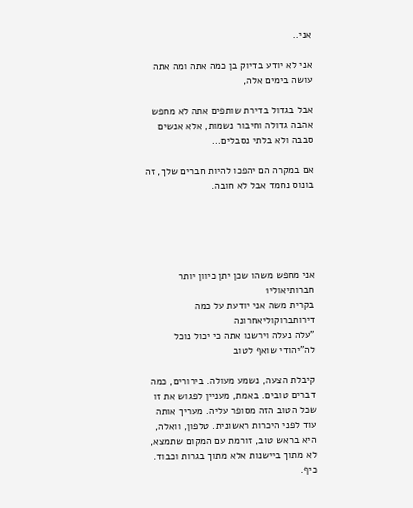אני..

אני לא יודע בדיוק בן כמה אתה ומה אתה עושה בימים אלה,

אבל בגדול בדירת שותפים אתה לא מחפש אהבה גדולה וחיבור נשמות, אלא אנשים סבבה ולא בלתי נסבלים...

אם במקרה הם יהפכו להיות חברים שלך, זה בונוס נחמד אבל לא חובה.





אני מחפש משהו שכן יתן כיוון יותר חברותיאולי1
בקרית משה אני יודעת על כמה דירותברוקוליאחרונה
"עלה נעלה וירשנו אתה כי יכול נוכל לה"יהודי שואף לטוב

קיבלת הצעה, נשמע מעולה. בירורים, כמה דברים טובים. באמת, מעניין לפגוש את זו שכל הטוב הזה מסופר עליה. מעריך אותה עוד לפני היכרות ראשונית. טלפון, וואלה, היא בראש טוב, זורמת עם המקום שתמצא, לא מתוך ביישנות אלא מתוך בגרות וכבוד. כיף.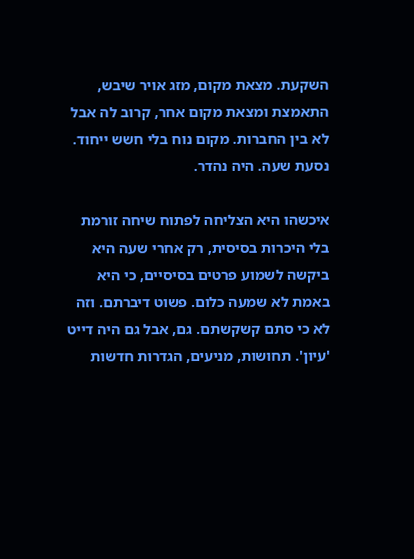השקעת. מצאת מקום, מזג אויר שיבש, התאמצת ומצאת מקום אחר, קרוב לה אבל לא בין החברות. מקום נוח בלי חשש ייחוד. נסעת שעה. היה נהדר.

איכשהו היא הצליחה לפתוח שיחה זורמת בלי היכרות בסיסית, רק אחרי שעה היא ביקשה לשמוע פרטים בסיסיים, כי היא באמת לא שמעה כלום. פשוט דיברתם. וזה לא כי סתם קשקשתם. גם, אבל גם היה דייט 'עיון'. תחושות, מניעים, הגדרות חדשות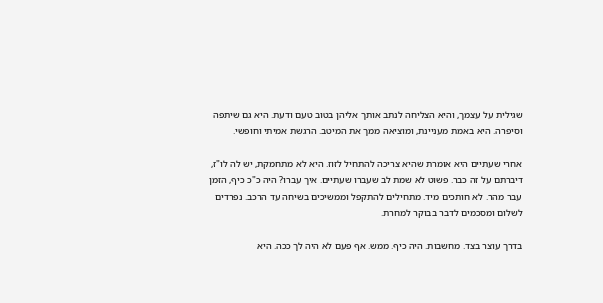שגילית על עצמך, והיא הצליחה לנתב אותך אליהן בטוב טעם ודעת. היא גם שיתפה וסיפרה. היא באמת מעניינת, ומוציאה ממך את המיטב. הרגשת אמיתי וחופשי.

אחרי שעתיים היא אומרת שהיא צריכה להתחיל לזוז. היא לא מתחמקת, יש לה לו"ז, דיברתם על זה כבר. פשוט לא שמת לב שעברו שעתיים. איך עברו? היה כ"כ כיף, הזמן עבר מהר. לא חותכים מיד. מתחילים להתקפל וממשיכים בשיחה עד הרכב. נפרדים לשלום ומסכמים לדבר בבוקר למחרת.

בדרך עוצר בצד. מחשבות. היה כיף. ממש. אף פעם לא היה לך ככה. היא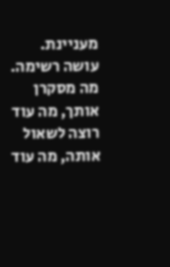מעניינת. עושה רשימה. מה מסקרן אותך, מה עוד רוצה לשאול אותה, מה עוד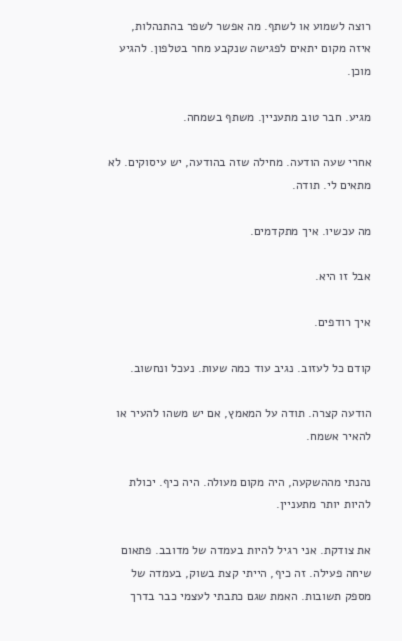רוצה לשמוע או לשתף. מה אפשר לשפר בהתנהלות, איזה מקום יתאים לפגישה שנקבע מחר בטלפון. להגיע מוכן.

מגיע. חבר טוב מתעניין. משתף בשמחה.

אחרי שעה הודעה. מחילה שזה בהודעה, יש עיסוקים. לא מתאים לי. תודה.

מה עכשיו. איך מתקדמים.

אבל זו היא.

איך רודפים.

קודם כל לעזוב. נגיב עוד כמה שעות. נעכל ונחשוב.

הודעה קצרה. תודה על המאמץ, אם יש משהו להעיר או להאיר אשמח.

נהנתי מההשקעה, היה מקום מעולה. היה כיף. יכולת להיות יותר מתעניין.

את צודקת. אני רגיל להיות בעמדה של מדובב. פתאום שיחה פעילה. זה כיף, הייתי קצת בשוק, בעמדה של מספק תשובות. האמת שגם כתבתי לעצמי כבר בדרך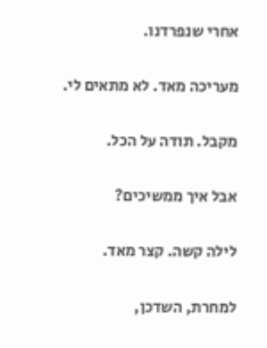אחרי שנפרדנו.

מעריכה מאד. לא מתאים לי.

מקבל. תודה על הכל.

אבל איך ממשיכים?

לילה קשה. קצר מאד.

למחרת, השדכן,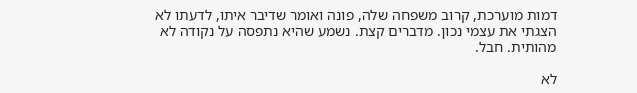דמות מוערכת, קרוב משפחה שלה, פונה ואומר שדיבר איתו, לדעתו לא הצגתי את עצמי נכון. מדברים קצת. נשמע שהיא נתפסה על נקודה לא מהותית. חבל.

לא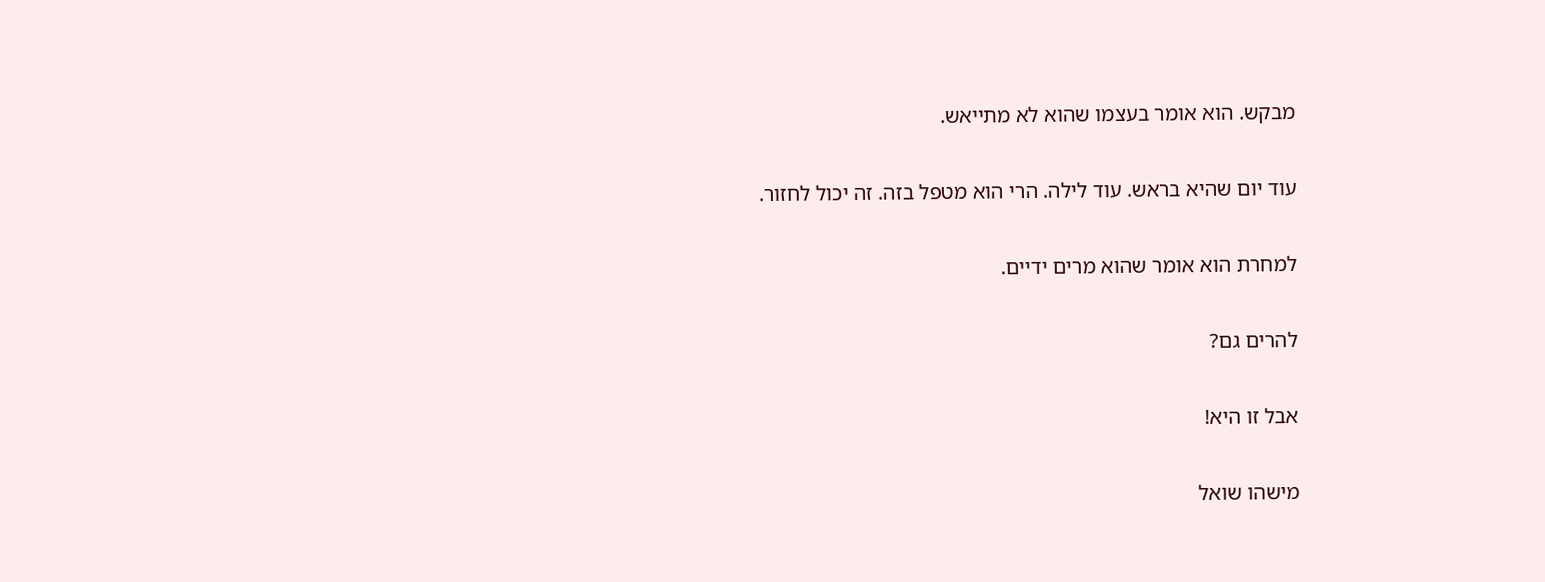מבקש. הוא אומר בעצמו שהוא לא מתייאש.

עוד יום שהיא בראש. עוד לילה. הרי הוא מטפל בזה. זה יכול לחזור.

למחרת הוא אומר שהוא מרים ידיים.

להרים גם?

אבל זו היא!

מישהו שואל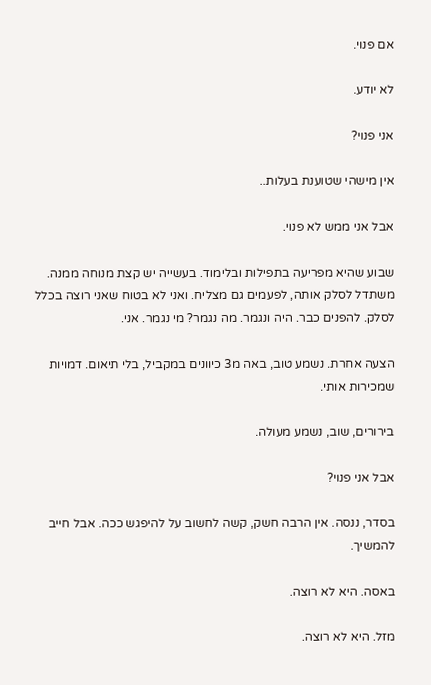אם פנוי.

לא יודע.

אני פנוי?

אין מישהי שטוענת בעלות..

אבל אני ממש לא פנוי.

שבוע שהיא מפריעה בתפילות ובלימוד. בעשייה יש קצת מנוחה ממנה. משתדל לסלק אותה, לפעמים גם מצליח. ואני לא בטוח שאני רוצה בכלל לסלק. להפנים כבר. היה ונגמר. מה נגמר? מי נגמר. אני.

הצעה אחרת. נשמע טוב, באה מ3 כיוונים במקביל, בלי תיאום. דמויות שמכירות אותי.

בירורים, שוב, נשמע מעולה.

אבל אני פנוי?

בסדר, ננסה. אין הרבה חשק, קשה לחשוב על להיפגש ככה. אבל חייב להמשיך.

באסה. היא לא רוצה.

מזל. היא לא רוצה.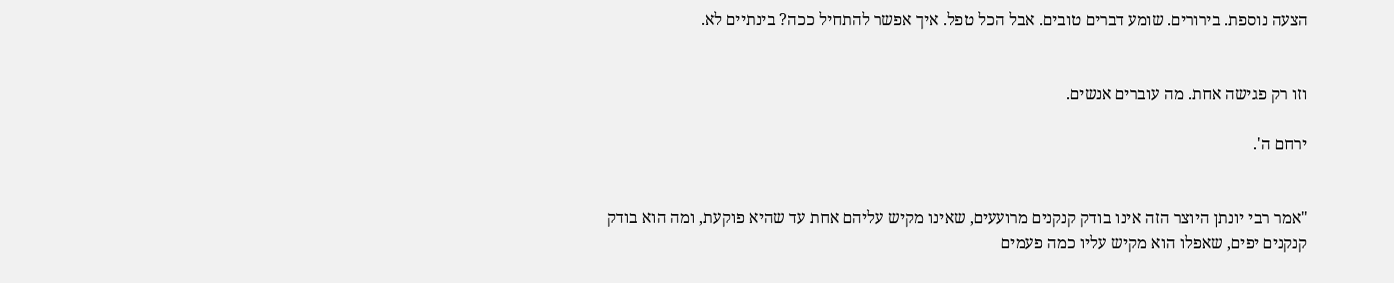הצעה נוספת. בירורים. שומע דברים טובים. אבל הכל טפל. איך אפשר להתחיל ככה? בינתיים לא.


וזו רק פגישה אחת. מה עוברים אנשים.

ירחם ה'.


"אמר רבי יונתן היוצר הזה אינו בודק קנקנים מרועעים, שאינו מקיש עליהם אחת עד שהיא פוקעת, ומה הוא בודק קנקנים יפים, שאפלו הוא מקיש עליו כמה פעמים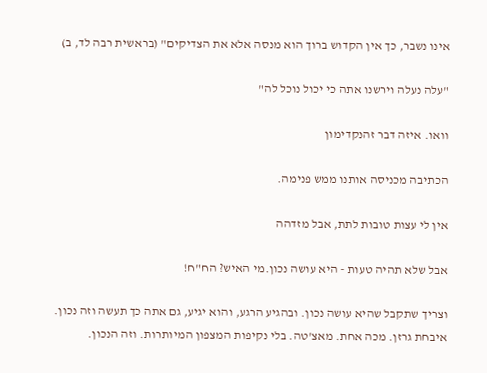אינו נשבר, כך אין הקדוש ברוך הוא מנסה אלא את הצדיקים" (בראשית רבה לד, ב)

"עלה נעלה וירשנו אתה כי יכול נוכל לה"

וואו. איזה דבר זהנקדימון

הכתיבה מכניסה אותנו ממש פנימה.

אין לי עצות טובות לתת, אבל מזדהה

אבל שלא תהיה טעות - היא עושה נכון.מי האיש? הח"ח!

וצריך שתקבל שהיא עושה נכון. ובהגיע הרגע, והוא יגיע, גם אתה כך תעשה וזה נכון.
איבחת גרזן. מכה אחת. מאצ'טה. בלי נקיפות המצפון המיותרות. וזה הנכון.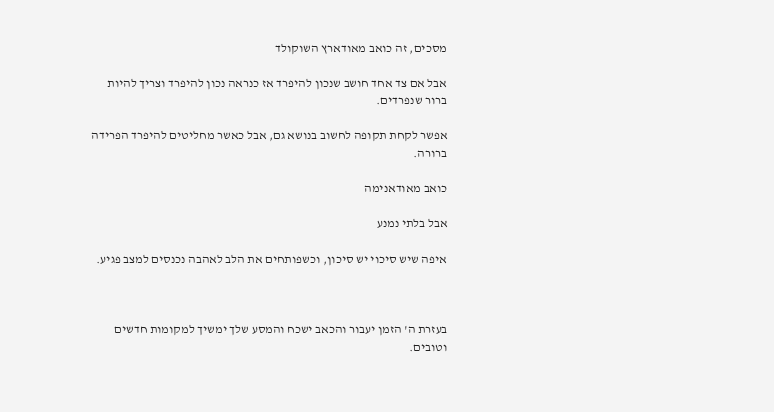מסכים, זה כואב מאודארץ השוקולד

אבל אם צד אחד חושב שנכון להיפרד אז כנראה נכון להיפרד וצריך להיות ברור שנפרדים.

אפשר לקחת תקופה לחשוב בנושא גם, אבל כאשר מחליטים להיפרד הפרידה ברורה.

כואב מאודאנימה

אבל בלתי נמנע

איפה שיש סיכוי יש סיכון, וכשפותחים את הלב לאהבה נכנסים למצב פגיע.



בעזרת ה' הזמן יעבור והכאב ישכח והמסע שלך ימשיך למקומות חדשים וטובים.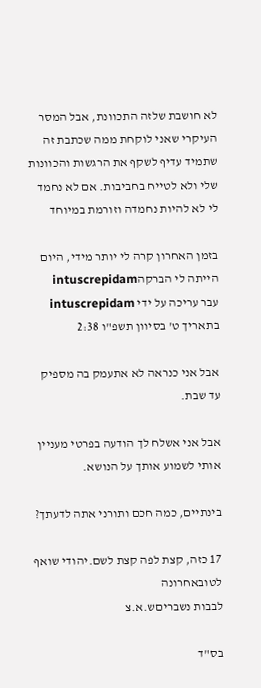לא חושבת שלזה התכוונת, אבל המסר העיקרי שאני לוקחת ממה שכתבת זה שתמיד עדיף לשקף את הרגשות והכוונות שלי ולא לטייח בחביבות. אם לא נחמד לי לא להיות נחמדה וזורמת במיוחד

בזמן האחרון קרה לי יותר מידי, היום הייתה לי הברקהintuscrepidam
עבר עריכה על ידי intuscrepidam בתאריך ט' בסיוון תשפ"ו 2:38

אבל אני כנראה לא אתעמק בה מספיק עד שבת.

אבל אני אשלח לך הודעה בפרטי מעניין אותי לשמוע אותך על הנושא.

בינתיים, כמה חכם ותורני אתה לדעתך?

17 כזה, קצת לפה קצת לשם.יהודי שואף לטובאחרונה
לבבות נשבריםש.א.צ

בס"ד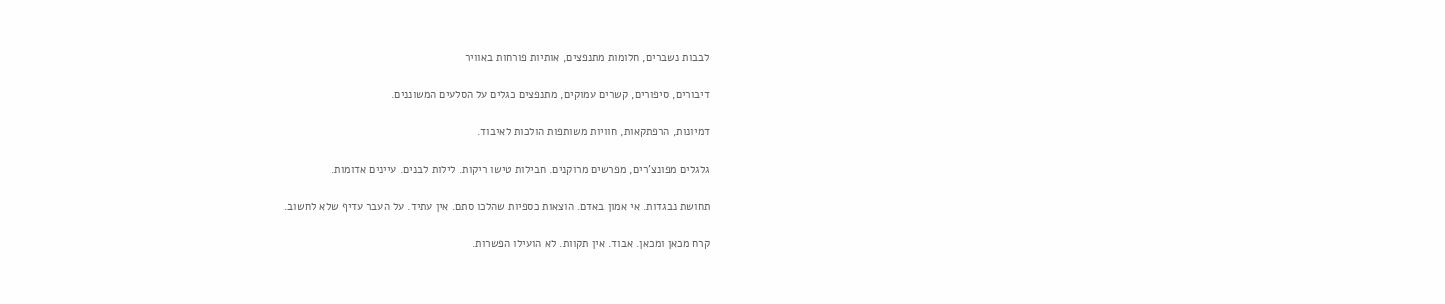לבבות נשברים, חלומות מתנפצים, אותיות פורחות באוויר

דיבורים, סיפורים, קשרים עמוקים, מתנפצים כגלים על הסלעים המשוננים.

דמיונות, הרפתקאות, חוויות משותפות הולכות לאיבוד.

גלגלים מפונצ'רים, מפרשים מרוקנים. חבילות טישו ריקות. לילות לבנים. עיינים אדומות.

תחושת נבגדות. אי אמון באדם. הוצאות כספיות שהלכו סתם. אין עתיד. על העבר עדיף שלא לחשוב.

קרח מכאן ומכאן. אבוד. אין תקוות. לא הועילו הפשרות.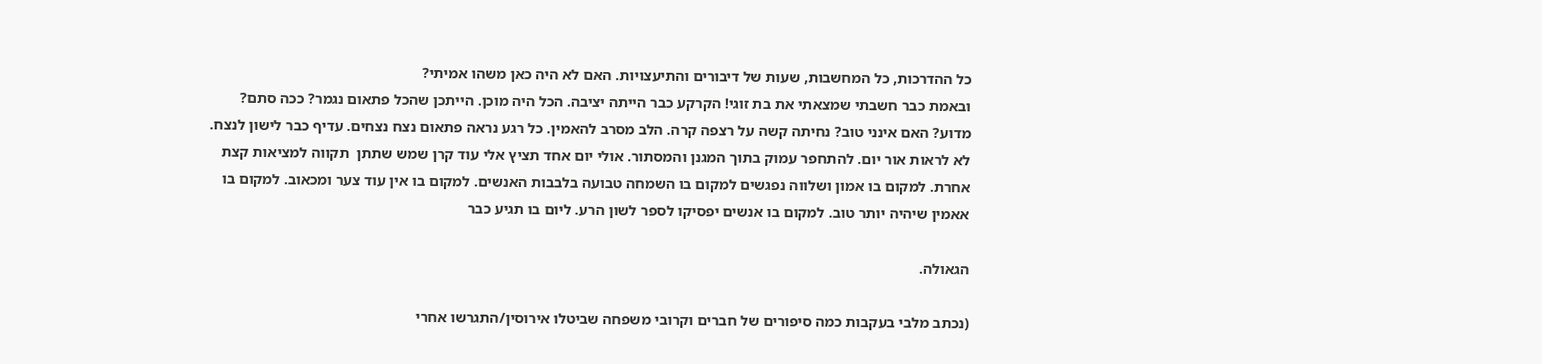כל ההדרכות, כל המחשבות, שעות של דיבורים והתיעצויות. האם לא היה כאן משהו אמיתי?
ובאמת כבר חשבתי שמצאתי את בת זוגי! הקרקע כבר הייתה יציבה. הכל היה מוכן. הייתכן שהכל פתאום נגמר? ככה סתם? מדוע? האם אינני טוב? נחיתה קשה על רצפה קרה. הלב מסרב להאמין. כל רגע נראה פתאום נצח נצחים. עדיף כבר לישון לנצח. לא לראות אור יום. להתחפר עמוק בתוך המגנן והמסתור. אולי יום אחד תציץ אלי עוד קרן שמש שתתן  תקווה למציאות קצת אחרת. למקום בו אמון ושלווה נפגשים למקום בו השמחה טבועה בלבבות האנשים. למקום בו אין עוד צער ומכאוב. למקום בו אאמין שיהיה יותר טוב. למקום בו אנשים יפסיקו לספר לשון הרע. ליום בו תגיע כבר

הגאולה.

(נכתב מלבי בעקבות כמה סיפורים של חברים וקרובי משפחה שביטלו אירוסין/התגרשו אחרי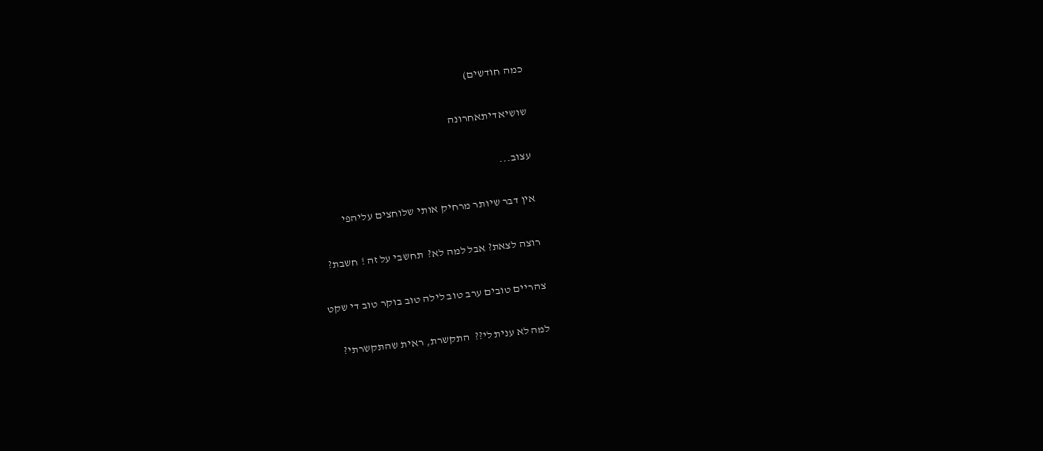כמה חודשים)

שושיאדיתאחרונה

עצוב...

אין דבר שיותר מרחיק אותי שלוחצים עליהפי

רוצה לצאת? אבל למה לא?  תחשבי על זה ! חשבת?

צהריים טובים ערב טוב לילה טוב בוקר טוב די שקט

למה לא ענית לי??  התקשרת, ראית שהתקשרתי?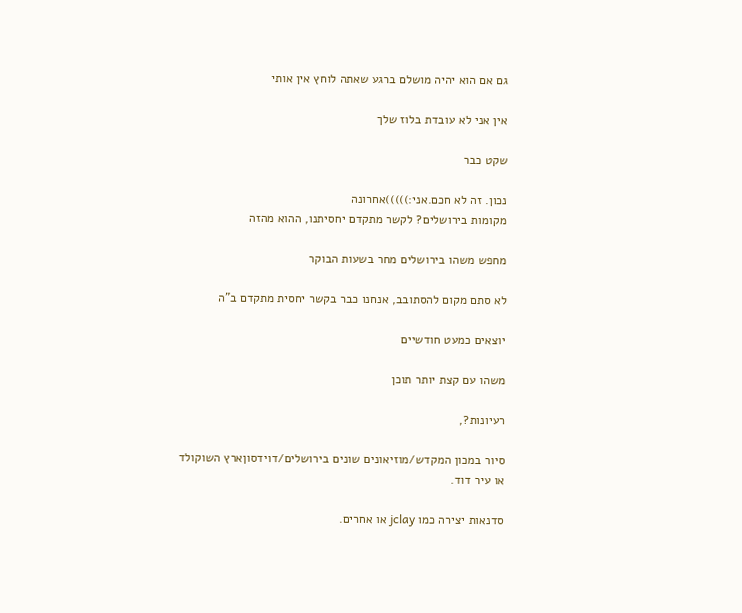גם אם הוא יהיה מושלם ברגע שאתה לוחץ אין אותי

אין אני לא עובדת בלוז שלך

שקט כבר

נכון. זה לא חכם.אני:)))))אחרונה
מקומות בירושלים? לקשר מתקדם יחסיתנו, ההוא מהזה

מחפש משהו בירושלים מחר בשעות הבוקר

לא סתם מקום להסתובב, אנחנו כבר בקשר יחסית מתקדם ב"ה

יוצאים כמעט חודשיים

משהו עם קצת יותר תוכן

רעיונות?,

סיור במכון המקדש/מוזיאונים שונים בירושלים/דוידסוןארץ השוקולד
או עיר דוד.

סדנאות יצירה כמו jclay או אחרים.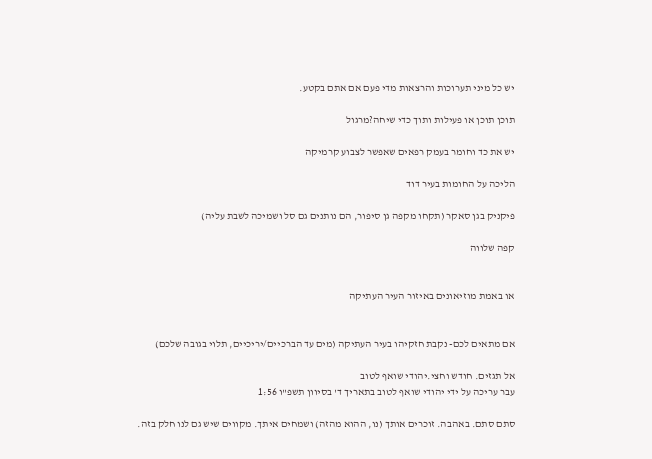יש כל מיני תערוכות והרצאות מדי פעם אם אתם בקטע.

תוכן תוכן או פעילות ותוך כדי שיחה?מרגול

יש את כד וחומר בעמק רפאים שאפשר לצבוע קרמיקה

הליכה על החומות בעיר דוד

פיקניק בגן סאקר (תקחו מקפה גן סיפור, הם נותנים גם סל ושמיכה לשבת עליה)

קפה שלווה


או באמת מוזיאונים באיזור העיר העתיקה


אם מתאים לכם- נקבת חזקיהו בעיר העתיקה (מים עד הברכיים/יריכיים, תלוי בגובה שלכם)

אל תגזים. חודש וחצי.יהודי שואף לטוב
עבר עריכה על ידי יהודי שואף לטוב בתאריך ד' בסיוון תשפ"ו 1:56

סתם סתם. באהבה. זוכרים אותך (נו, ההוא מהזה) ושמחים איתך. מקווים שיש גם לנו חלק בזה.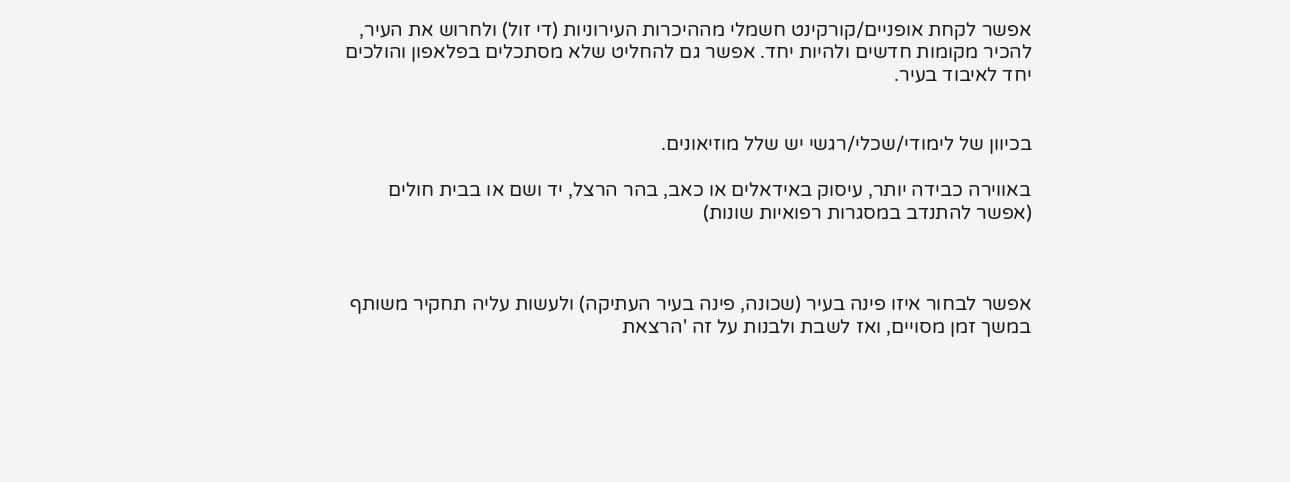אפשר לקחת אופניים/קורקינט חשמלי מההיכרות העירוניות (די זול) ולחרוש את העיר, להכיר מקומות חדשים ולהיות יחד. אפשר גם להחליט שלא מסתכלים בפלאפון והולכים יחד לאיבוד בעיר.


בכיוון של לימודי/שכלי/רגשי יש שלל מוזיאונים.

באווירה כבידה יותר, עיסוק באידאלים או כאב, בהר הרצל, יד ושם או בבית חולים (אפשר להתנדב במסגרות רפואיות שונות)



אפשר לבחור איזו פינה בעיר (שכונה, פינה בעיר העתיקה) ולעשות עליה תחקיר משותף במשך זמן מסויים, ואז לשבת ולבנות על זה 'הרצאת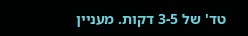טד' של 3-5 דקות. מעניין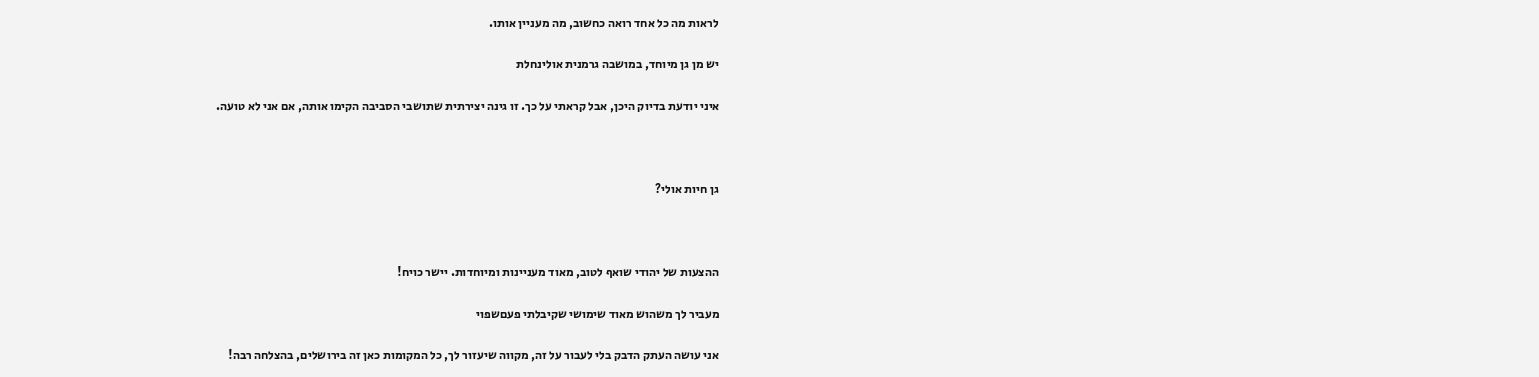לראות מה כל אחד רואה כחשוב, מה מעניין אותו.

יש מן גן מיוחד, במושבה גרמנית אולינחלת

איני יודעת בדיוק היכן, אבל קראתי על כך. זו גינה יצירתית שתושבי הסביבה הקימו אותה, אם אני לא טועה.



גן חיות אולי?



ההצעות של יהודי שואף לטוב, מאוד מעניינות ומיוחדות. יישר כויח!

מעביר לך משהוש מאוד שימושי שקיבלתי פעםשפוי

אני עושה העתק הדבק בלי לעבור על זה, מקווה שיעזור לך, כל המקומות כאן זה בירושלים, בהצלחה רבה!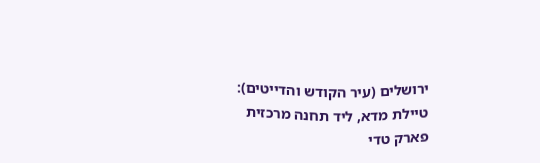ירושלים (עיר הקודש והדייטים):
טיילת מדא, ליד תחנה מרכזית
פארק טדי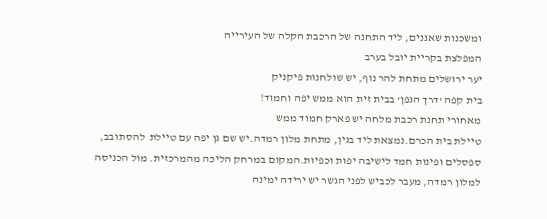ומשכנות שאננים, ליד התחנה של הרכבת הקלה של העירייה
המפלצת בקריית יובל בערב
יער ירושלים מתחת להר נוף, יש שולחנות פיקניק
בית קפה 'דרך הגפן' בבית זית הוא ממש יפה וחמוד!
מאחורי תחנת רכבת מלחה יש פארק חמוד ממש
טיילת בית הכרם.נמצאת ליד בגין, מתחת מלון רמדה.יש שם גן יפה עם טיילת  להסתובב, ספסלים ופינות חמד לישיבה יפות וכפיות.המקום במרחק הליכה מהמרכזית. מול הכניסה למלון רמדה, מעבר לכביש לפני הגשר יש ירידה ימינה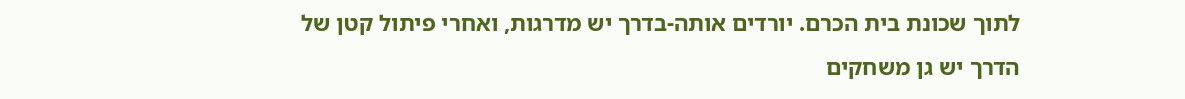לתוך שכונת בית הכרם. יורדים אותה-בדרך יש מדרגות, ואחרי פיתול קטן של הדרך יש גן משחקים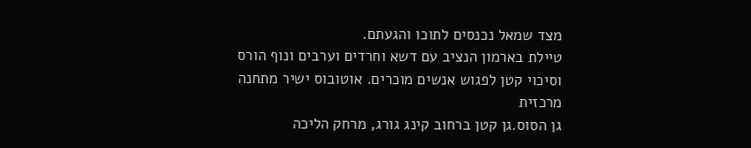מצד שמאל נכנסים לתוכו והגעתם.
טיילת בארמון הנציב עם דשא וחרדים וערבים ונוף הורס וסיכוי קטן לפגוש אנשים מוכרים. אוטובוס ישיר מתחנה מרכזית
גן הסוס.גן קטן ברחוב קינג גורג, מרחק הליכה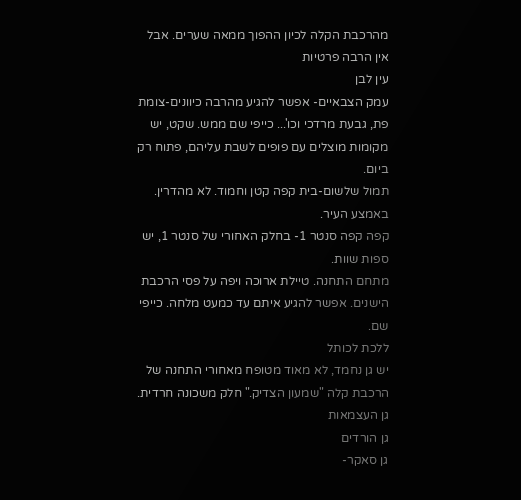מהרכבת הקלה לכיון ההפוך ממאה שערים. אבל אין הרבה פרטיות
עין לבן
עמק הצבאיים- אפשר להגיע מהרבה כיוונים-צומת פת, גבעת מרדכי וכו'... כייפי שם ממש. שקט, יש מקומות מוצלים עם פופים לשבת עליהם, פתוח רק ביום.
תמול שלשום-בית קפה קטן וחמוד. לא מהדרין. באמצע העיר.
קפה קפה סנטר 1- בחלק האחורי של סנטר 1, יש ספות שוות.
מתחם התחנה. טיילת ארוכה ויפה על פסי הרכבת הישנים. אפשר להגיע איתם עד כמעט מלחה. כייפי שם.
ללכת לכותל
יש גן נחמד, לא מאוד מטופח מאחורי התחנה של הרכבת קלה "שמעון הצדיק." חלק משכונה חרדית.
גן העצמאות
גן הורדים
גן סאקר-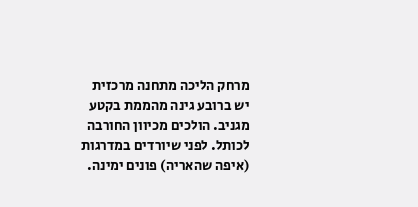מרחק הליכה מתחנה מרכזית
יש ברובע גינה מהממת בקטע מגניב. הולכים מכיוון החורבה לכותל. לפני שיורדים במדרגות (איפה שהאריה) פונים ימינה.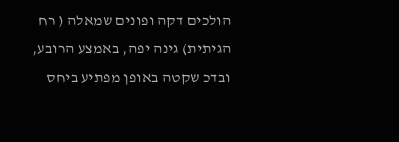הולכים דקה ופונים שמאלה ( רח הגיתית) גינה יפה, באמצע הרובע, ובדכ שקטה באופן מפתיע ביחס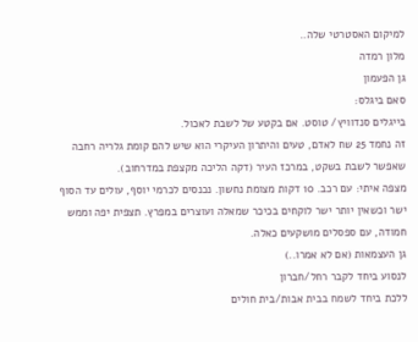למיקום האסטרטי שלה..
מלון רמדה
גן הפעמון
סאם ביגלס:
בייגלים סנדוויץ/ טוסט. אם בקטע של לשבת לאכול.
זה נחמד 25 שח לאדם, טעים והיתרון העיקרי הוא שיש להם קומת גלריה רחבה שאפשר לשבת בשקט, במרכז העיר (דקה הליכה מקצפת במדרחוב).
מצפה איתי: עם רכב. 10 דקות מצומת נחשון. נכנסים לכרמי יוסף, עולים עד הסוף ישר וכשאין יותר ישר לוקחים בכיכר שמאלה ועוצרים במפרץ. תצפית יפה וממש חמודה, עם ספסלים מושקעים כאלה.
גן העצמאות (אם לא אמרו..)
לנסוע ביחד לקבר רחל/חברון
ללכת ביחד לשמח בבית אבות/בית חולים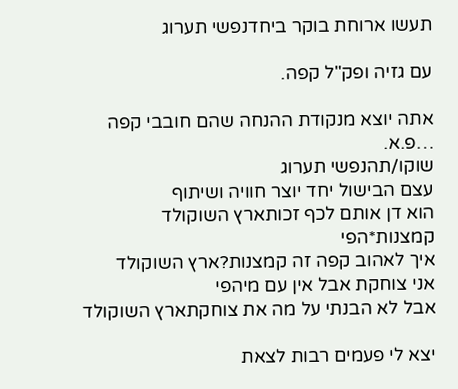תעשו ארוחת בוקר ביחדנפשי תערוג

עם גזיה ופק"ל קפה.

אתה יוצא מנקודת ההנחה שהם חובבי קפה …פ.א.
שוקו/תהנפשי תערוג
עצם הבישול יחד יוצר חוויה ושיתוף
הוא דן אותם לכף זכותארץ השוקולד
קמצנות*הפי
איך לאהוב קפה זה קמצנות?ארץ השוקולד
אני צוחקת אבל אין עם מיהפי
אבל לא הבנתי על מה את צוחקתארץ השוקולד

יצא לי פעמים רבות לצאת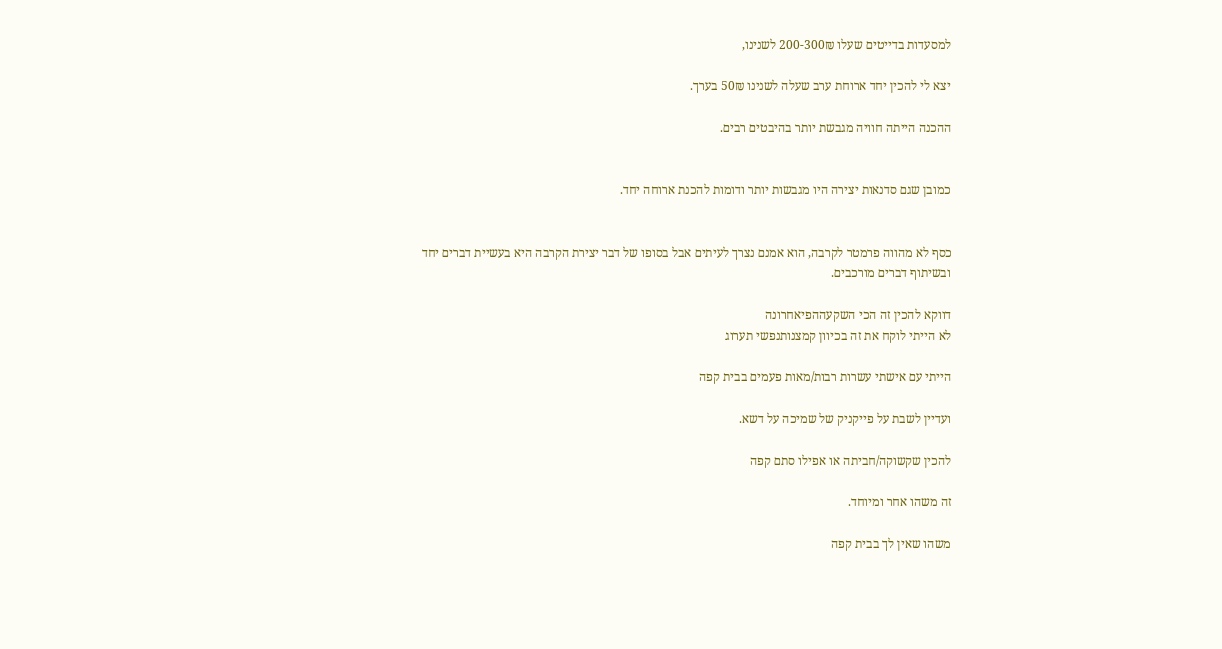למסעדות בדייטים שעלו 200-300₪ לשנינו,

יצא לי להכין יחד ארוחת ערב שעלה לשנינו 50₪ בערך.

ההכנה הייתה חוויה מגבשת יותר בהיבטים רבים.


כמובן שגם סדנאות יצירה היו מגבשות יותר ודומות להכנת ארוחה יחד.


כסף לא מהווה פרמטר לקרבה, הוא אמנם נצרך לעיתים אבל בסופו של דבר יצירת הקרבה היא בעשיית דברים יחד ובשיתוף דברים מורכבים.

דווקא להכין זה הכי השקעההפיאחרונה
לא הייתי לוקח את זה בכיוון קמצנותנפשי תערוג

הייתי עם אישתי עשרות רבות/מאות פעמים בבית קפה

ועדיין לשבת על פייקניק של שמיכה על דשא.

להכין שקשוקה/חביתה או אפילו סתם קפה

זה משהו אחר ומיוחד.

משהו שאין לך בבית קפה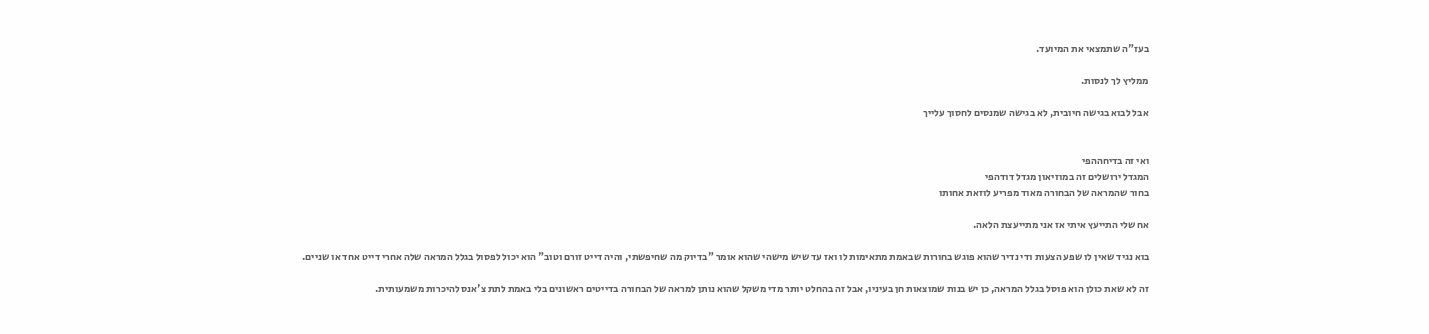בעז"ה שתמצאי את המיועד.

ממליץ לך לנסות.

אבל לבוא בגישה חיובית, לא בגישה שמנסים לחסוך עלייך


ואי זה בדיחההפי
המגדל ירושלים זה במוזיאון מגדל דודהפי
בחור שהמראה של הבחורה מאוד מפריע לוזאת אחותו

אח שלי התייעץ איתי אז אני מתייעצת הלאה.

בוא נגיד שאין לו שפע הצעות ודי נדיר שהוא פוגש בחורות שבאמת מתאימות לו ואז עד שיש מישהי שהוא אומר "בדיוק מה שחיפשתי, והיה דייט זורם וטוב" הוא יכול לפסול בגלל המראה שלה אחרי דייט אחד או שניים.

זה לא שאת כולן הוא פוסל בגלל המראה, כן יש בנות שמוצאות חן בעיניו, אבל זה בהחלט יותר מדי משקל שהוא נותן למראה של הבחורה בדייטים ראשונים בלי באמת לתת צ'אנס להיכרות משמעותית.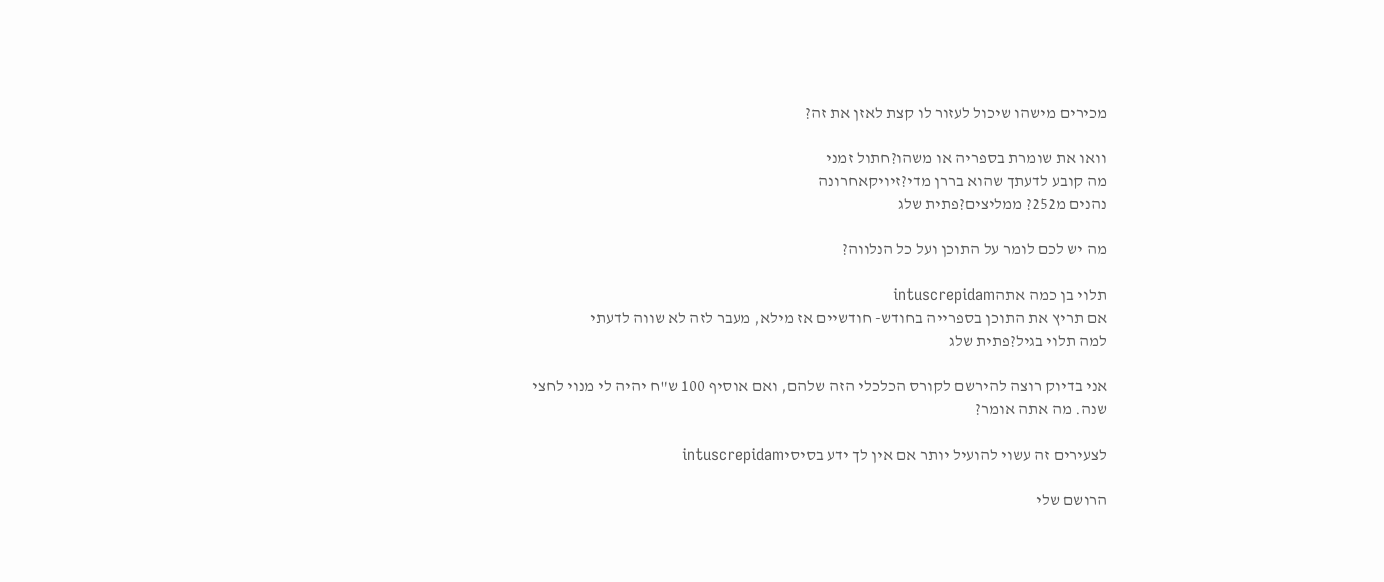מכירים מישהו שיכול לעזור לו קצת לאזן את זה?

וואו את שומרת בספריה או משהו?חתול זמני
מה קובע לדעתך שהוא בררן מדי?זיויקאחרונה
נהנים מ252? ממליצים?פתית שלג

מה יש לכם לומר על התוכן ועל כל הנלווה?

תלוי בן כמה אתהintuscrepidam
אם תריץ את התוכן בספרייה בחודש- חודשיים אז מילא, מעבר לזה לא שווה לדעתי
למה תלוי בגיל?פתית שלג

אני בדיוק רוצה להירשם לקורס הכלכלי הזה שלהם, ואם אוסיף 100 ש"ח יהיה לי מנוי לחצי שנה. מה אתה אומר?

לצעירים זה עשוי להועיל יותר אם אין לך ידע בסיסיintuscrepidam

הרושם שלי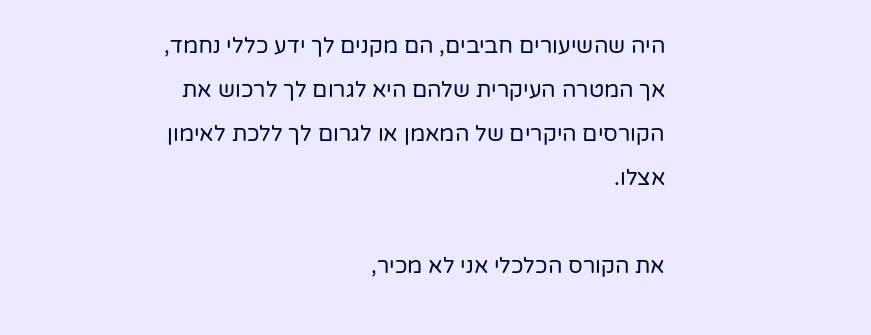היה שהשיעורים חביבים, הם מקנים לך ידע כללי נחמד, אך המטרה העיקרית שלהם היא לגרום לך לרכוש את הקורסים היקרים של המאמן או לגרום לך ללכת לאימון אצלו.

את הקורס הכלכלי אני לא מכיר,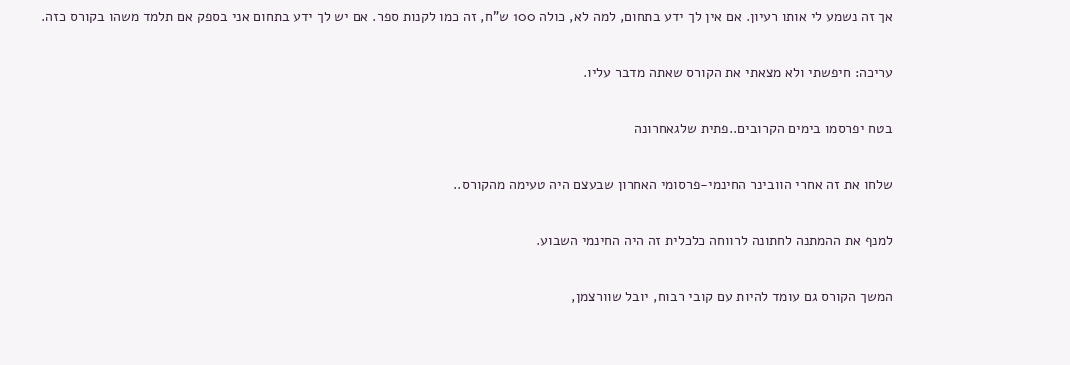אך זה נשמע לי אותו רעיון. אם אין לך ידע בתחום, למה לא, כולה 100 ש"ח, זה כמו לקנות ספר. אם יש לך ידע בתחום אני בספק אם תלמד משהו בקורס כזה.

עריכה: חיפשתי ולא מצאתי את הקורס שאתה מדבר עליו.

בטח יפרסמו בימים הקרובים..פתית שלגאחרונה

שלחו את זה אחרי הוובינר החינמי-פרסומי האחרון שבעצם היה טעימה מהקורס..

למנף את ההמתנה לחתונה לרווחה כלכלית זה היה החינמי השבוע.

המשך הקורס גם עומד להיות עם קובי רבוח, יובל שוורצמן,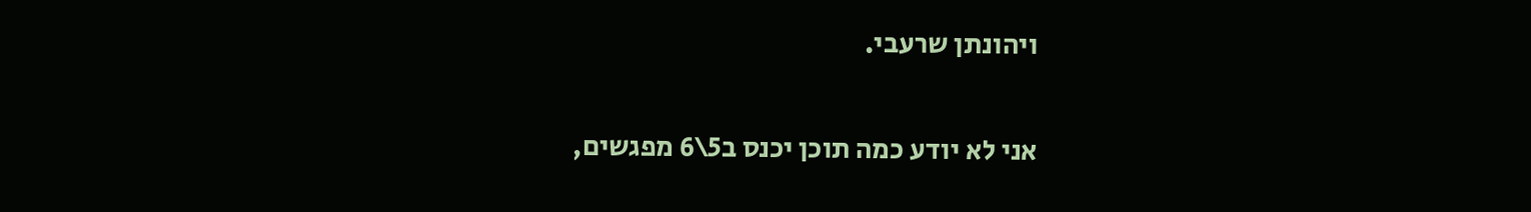ויהונתן שרעבי.

אני לא יודע כמה תוכן יכנס ב5\6 מפגשים,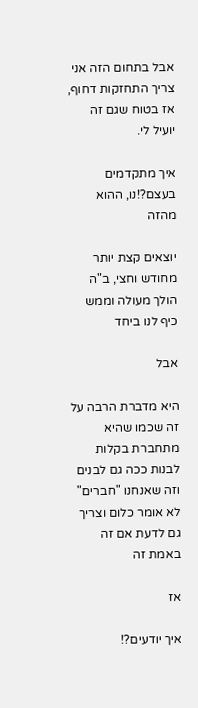אבל בתחום הזה אני צריך התחזקות דחוף, אז בטוח שגם זה יועיל לי.

איך מתקדמים בעצם?!נו, ההוא מהזה

יוצאים קצת יותר מחודש וחצי, ב"ה הולך מעולה וממש כיף לנו ביחד

אבל

היא מדברת הרבה על זה שכמו שהיא מתחברת בקלות לבנות ככה גם לבנים וזה שאנחנו "חברים" לא אומר כלום וצריך גם לדעת אם זה באמת זה

אז

איך יודעים?!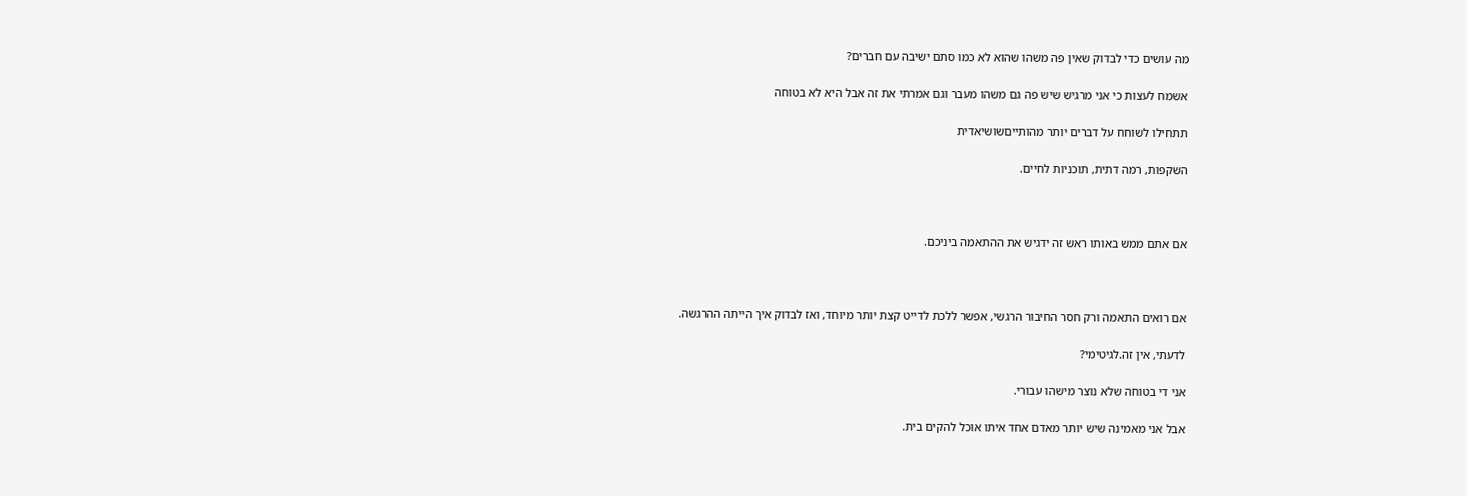מה עושים כדי לבדוק שאין פה משהו שהוא לא כמו סתם ישיבה עם חברים?

אשמח לעצות כי אני מרגיש שיש פה גם משהו מעבר וגם אמרתי את זה אבל היא לא בטוחה

תתחילו לשוחח על דברים יותר מהותייםשושיאדית

השקפות, רמה דתית, תוכניות לחיים.



אם אתם ממש באותו ראש זה ידגיש את ההתאמה ביניכם.



אם רואים התאמה ורק חסר החיבור הרגשי, אפשר ללכת לדייט קצת יותר מיוחד, ואז לבדוק איך הייתה ההרגשה.

לדעתי, אין זה.לגיטימי?

אני די בטוחה שלא נוצר מישהו עבורי.

אבל אני מאמינה שיש יותר מאדם אחד איתו אוכל להקים בית.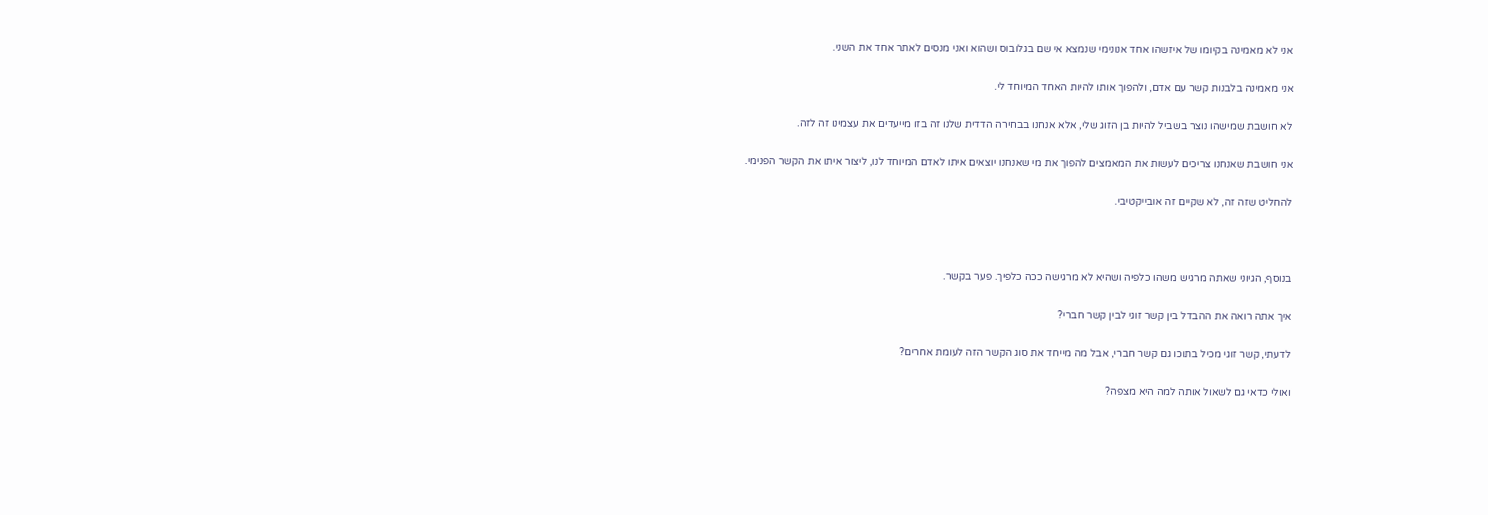אני לא מאמינה בקיומו של איזשהו אחד אנונימי שנמצא אי שם בגלובוס ושהוא ואני מנסים לאתר אחד את השני.

אני מאמינה בלבנות קשר עם אדם, ולהפוך אותו להיות האחד המיוחד לי.

לא חושבת שמישהו נוצר בשביל להיות בן הזוג שלי, אלא אנחנו בבחירה הדדית שלנו זה בזו מייעדים את עצמינו זה לזה.

אני חושבת שאנחנו צריכים לעשות את המאמצים להפוך את מי שאנחנו יוצאים איתו לאדם המיוחד לנו, ליצור איתו את הקשר הפנימי.

להחליט שזה זה, לא שקיים זה אובייקטיבי.



בנוסף, הגיוני שאתה מרגיש משהו כלפיה ושהיא לא מרגישה ככה כלפיך. פער בקשר.

איך אתה רואה את ההבדל בין קשר זוגי לבין קשר חברי?

לדעתי, קשר זוגי מכיל בתוכו גם קשר חברי, אבל מה מייחד את סוג הקשר הזה לעומת אחרים?

ואולי כדאי גם לשאול אותה למה היא מצפה?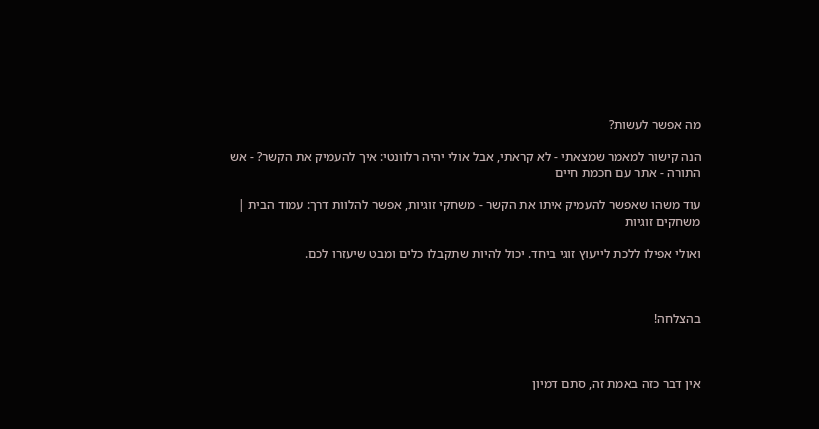מה אפשר לעשות?

הנה קישור למאמר שמצאתי - לא קראתי, אבל אולי יהיה רלוונטי: איך להעמיק את הקשר? - אש התורה - אתר עם חכמת חיים

עוד משהו שאפשר להעמיק איתו את הקשר - משחקי זוגיות, אפשר להלוות דרך: עמוד הבית | משחקים זוגיות

ואולי אפילו ללכת לייעוץ זוגי ביחד. יכול להיות שתקבלו כלים ומבט שיעזרו לכם.



בהצלחה!



אין דבר כזה באמת זה, סתם דמיון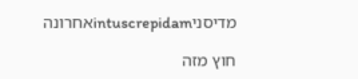מדיסניintuscrepidamאחרונה

חוץ מזה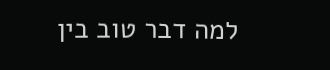למה דבר טוב בין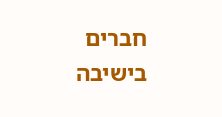חברים בישיבה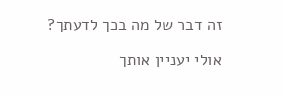זה דבר של מה בכך לדעתך?

אולי יעניין אותך